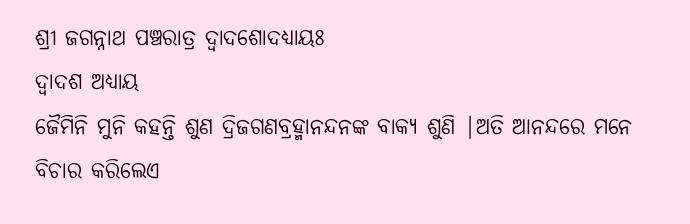ଶ୍ରୀ ଜଗନ୍ନାଥ ପଞ୍ଚରାତ୍ର ଦ୍ଵାଦଶୋଦଧ୍ୟାୟଃ
ଦ୍ଵାଦଶ ଅଧ୍ଯାୟ
ଜୈମିନି ମୁନି କହନ୍ତି ଶୁଣ ଦ୍ରିଜଗଣବ୍ରହ୍ମାନନ୍ଦନଙ୍କ ବାକ୍ୟ ଶୁଣି |ଅତି ଆନନ୍ଦରେ ମନେ ବିଚାର କରିଲେଏ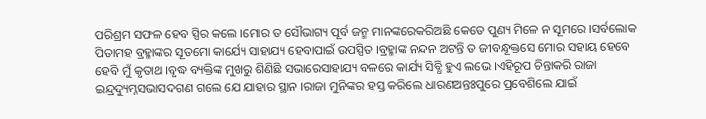ପରିଶ୍ରମ ସଫଳ ହେବ ସ୍ପିର କଲେ ।ମୋର ତ ସୌଭାଗ୍ୟ ପୂର୍ବ ଜନ୍ମ ମାନଙ୍କରେକରିଅଛି କେତେ ପୁଣ୍ୟ ମିଳେ ନ ସୂମରେ ।ସର୍ବଲୋକ ପିତାମହ ବ୍ରହ୍ମାଙ୍କର ସୂତମୋ କାର୍ଯ୍ୟେ ସାହାଯ୍ୟ ହେବାପାଇଁ ଉପସ୍ପିତ ।ବ୍ରହ୍ମାଙ୍କ ନନ୍ଦନ ଅଟନ୍ତି ତ ଜୀବନ୍ଧୂକ୍ତସେ ମୋର ସହାୟ ହେବେ ହେବି ମୁଁ କୃତାଥ ।ବୃଦ୍ଧ ବ୍ୟକ୍ତିଙ୍କ ମୁଖରୁ ଶିଣିଛି ସଭାରେସାହାଯ୍ୟ ବଳରେ କାର୍ଯ୍ୟ ସିବ୍ଧି ହୁଏ ଲଭେ ।ଏହିରୂପ ଚିନ୍ତାକରି ରାଜା ଇନ୍ଦ୍ରଦ୍ୟୁମ୍ନସଭାସଦଗଣ ଗଲେ ଯେ ଯାହାର ସ୍ଥାନ ।ରାଜା ମୁନିଙ୍କର ହସ୍ତ କରିଲେ ଧାରଣଅନ୍ତଃପୁରେ ପ୍ରବେଶିଲେ ଯାଇଁ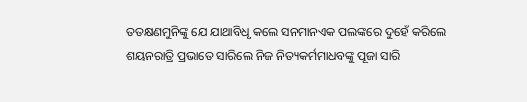ତତକ୍ଷଣମୁନିଙ୍କୁ ଯେ ଯାଥାବିଧୃ କଲେ ସନମାନଏକ ପଲଙ୍କରେ ଦୁହେଁ କରିଲେ ଶୟନରାତ୍ରି ପ୍ରଭାତେ ସାରିଲେ ନିଜ ନିତ୍ୟକର୍ମମାଧବଙ୍କୁ ପୂଜା ସାରି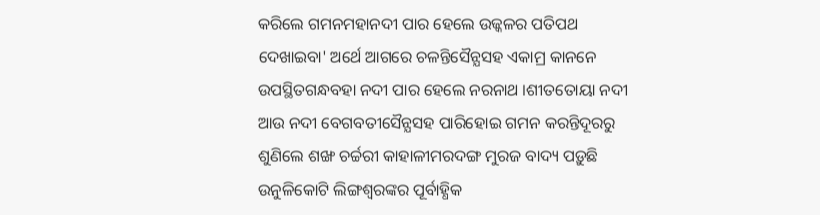କରିଲେ ଗମନମହାନଦୀ ପାର ହେଲେ ଉଜ୍କଳର ପତିପଥ ଦେଖାଇବା' ଅର୍ଥେ ଆଗରେ ଚଳନ୍ତିସୈନ୍ଯସହ ଏକାମ୍ର କାନନେ ଉପସ୍ଥିତଗନ୍ଧବହା ନଦୀ ପାର ହେଲେ ନରନାଥ ।ଶୀତତୋୟା ନଦୀ ଆଉ ନଦୀ ବେଗବତୀସୈନ୍ଯସହ ପାରିହୋଇ ଗମନ କରନ୍ତିଦୂରରୁ ଶୁଣିଲେ ଶଙ୍ଖ ଚର୍ଚ୍ଚରୀ କାହାଳୀମରଦଙ୍ଗ ମୁରଜ ବାଦ୍ୟ ପଡ଼ୁଛି ଉନୁଳିକୋଟି ଲିଙ୍ଗଶ୍ବରଙ୍କର ପୂର୍ବାହ୍ଧିକ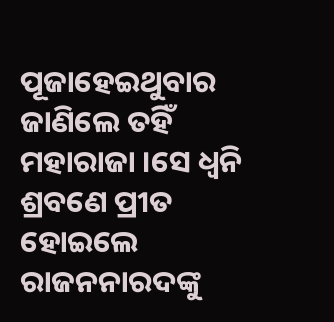ପୂଜାହେଇଥୁବାର ଜାଣିଲେ ତହିଁ ମହାରାଜା ।ସେ ଧ୍ଵନି ଶ୍ରବଣେ ପ୍ରୀତ ହୋଇଲେ ରାଜନନାରଦଙ୍କୁ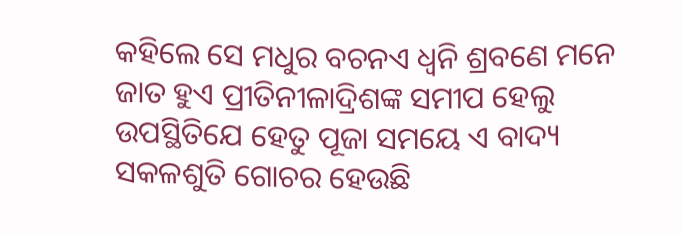କହିଲେ ସେ ମଧୁର ବଚନଏ ଧ୍ଵନି ଶ୍ରବଣେ ମନେ ଜାତ ହୁଏ ପ୍ରୀତିନୀଳାଦ୍ରିଶଙ୍କ ସମୀପ ହେଲୁ ଉପସ୍ଥିତିଯେ ହେତୁ ପୂଜା ସମୟେ ଏ ବାଦ୍ୟ ସକଳଶୁତି ଗୋଚର ହେଉଛି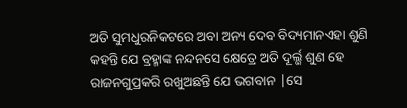ଅତି ସୁମଧୁରନିକଟରେ ଅବା ଅନ୍ୟ ଦେବ ବିଦ୍ୟମାନଏହା ଶୁଣି କହନ୍ତି ଯେ ବ୍ରହ୍ମାଙ୍କ ନନ୍ଦନସେ କ୍ଷେତ୍ରେ ଅତି ଦୂର୍ଲ୍ଭ ଶୁଣ ହେ ରାଜନଗୁପ୍ରକରି ରଖୁଅଛନ୍ତି ଯେ ଭଗବାନ |ସେ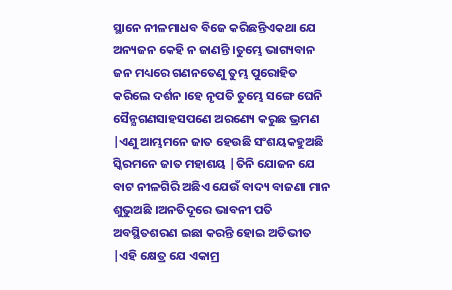ସ୍ଥାନେ ନୀଳମାଧବ ବିଜେ କରିଛନ୍ତିଏକଥା ଯେ ଅନ୍ୟଜନ କେହି ନ ଜାଣନ୍ତି ।ତୁମ୍ଭେ ଭାଗ୍ୟବାନ ଜନ ମଧ୍ୟରେ ଗଣନତେଣୁ ତୁମ୍ଭ ପୁରୋହିତ କରିଲେ ଦର୍ଶନ ।ହେ ନୃପତି ତୁମ୍ଭେ ସଙ୍ଗେ ଘେନି ସୈନ୍ଯଗଣସାହସପଣେ ଅରଣ୍ୟେ କରୁଛ ଭ୍ରମଣ |ଏଣୁ ଆମ୍ଭମନେ ଜାତ ହେଉଛି ସଂଶୟକହୁଅଛି ସ୍କିରମନେ ଜାତ ମହାଶୟ |ତିନି ଯୋଜନ ଯେ ବାଟ ନୀଳଗିରି ଅଛିଏ ଯେଉଁ ବାଦ୍ୟ ବାଜଣା ମାନ ଶୁଭୁଅଛି ।ଅନତିଦୂରେ ଭାବନୀ ପତି ଅବସ୍ଥିତଶରଣ ଇଛା କରନ୍ତି ହୋଇ ଅତିଭୀତ |ଏହି କ୍ଷେତ୍ର ଯେ ଏକାମ୍ର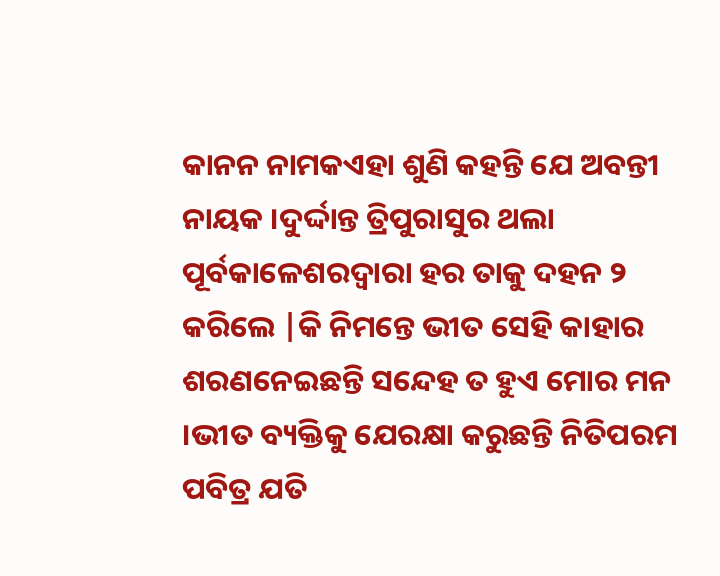କାନନ ନାମକଏହା ଶୁଣି କହନ୍ତି ଯେ ଅବନ୍ତୀ ନାୟକ ।ଦୁର୍ଦ୍ଦାନ୍ତ ତ୍ରିପୁରାସୁର ଥଲା ପୂର୍ବକାଳେଶରଦ୍ବାରା ହର ତାକୁ ଦହନ ୨ କରିଲେ |କି ନିମନ୍ତେ ଭୀତ ସେହି କାହାର ଶରଣନେଇଛନ୍ତି ସନ୍ଦେହ ତ ହୁଏ ମୋର ମନ ।ଭୀତ ବ୍ୟକ୍ତିକୁ ଯେରକ୍ଷା କରୁଛନ୍ତି ନିତିପରମ ପବିତ୍ର ଯତି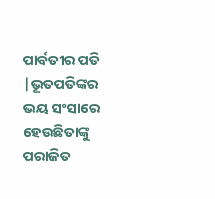ପାର୍ବତୀର ପତି |ଭୂତପତିଙ୍କର ଭୟ ସଂସାରେ ହେଉଛିତାଙ୍କୁ ପରାଜିତ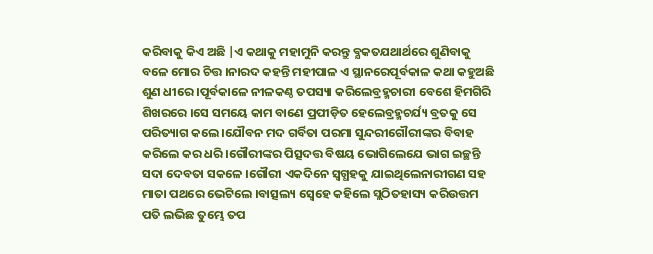କରିବାକୁ କିଏ ଅଛି |ଏ କଥାକୁ ମହାମୁନି କରନ୍ତୁ ବ୍ଯକତଯଥାର୍ଥରେ ଶୁଣିବାକୁ ବଳେ ମୋର ଚିତ୍ତ ।ନାରଦ କହନ୍ତି ମହୀପାଳ ଏ ସ୍ଥାନରେପୂର୍ବକାଳ କଥା କହୁଅଛି ଶୁଣ ଧୀରେ ।ପୂର୍ବକାଳେ ନୀଳକଣ୍ଠ ତପସ୍ୟା କରିଲେବ୍ରହ୍ମଚାରୀ ବେଶେ ହିମଗିରି ଶିଖରରେ ।ସେ ସମୟେ କାମ ବାଣେ ପ୍ରପୀଡ଼ିତ ହେଲେବ୍ରହ୍ମଚର୍ଯ୍ୟ ବ୍ରତକୁ ସେ ପରିତ୍ୟାଗ କଲେ ।ଯୌବନ ମଦ ଗର୍ବିତା ପରମା ସୁନ୍ଦରୀଗୌରୀଙ୍କର ବିବାହ କରିଲେ କର ଧରି ।ଗୌରୀଙ୍କର ପିତ୍ସଦତ୍ତ ବିଷୟ ଭୋଗିଲେଯେ ଭାଗ ଇଚ୍ଛନ୍ତି ସଦା ଦେବତା ସକଳେ ।ଗୌରୀ ଏକଦିନେ ସ୍ଵଗ୍ଧହକୁ ଯାଇଥିଲେନାରୀଗଣ ସହ ମାତା ପଥରେ ଭେଟିଲେ ।ବାତ୍ସଲ୍ୟ ସ୍ବେହେ କହିଲେ ସ୍ଲଠିତହାସ୍ୟ କରିଉତ୍ତମ ପତି ଲଭିଛ ତୁମ୍ଭେ ତପ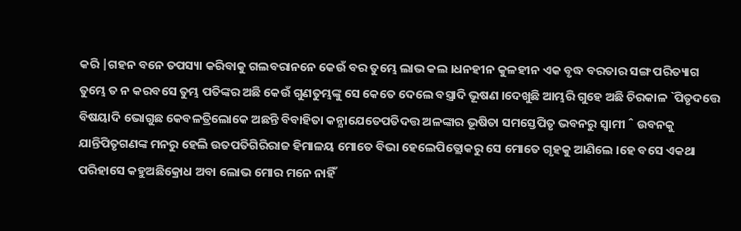କରି |ଗହନ ବନେ ତପସ୍ୟା କରିବାକୁ ଗଲବରାନନେ କେଉଁ ବର ତୁମ୍ଭେ ଲାଭ କଲ ।ଧନହୀନ କୁଳହୀନ ଏକ ବୃଦ୍ଧ ବରତାର ସଙ୍ଗ ପରିତ୍ୟାଗ ତୁମ୍ଭେ ତ ନ କରବସେ ତୁମ୍ଭ ପତିଙ୍କର ଅଛି କେଉଁ ଗୁଣତୁମ୍ଭଙ୍କୁ ସେ କେତେ ଦେଲେ ବସ୍ତ୍ରାଦି ଭୂଷଣ ।ଦେଖୁଛି ଆମ୍ଭରି ଗୁହେ ଅଛି ଚିରକାଳ `ପିତୃଦତ୍ତେ ବିଷୟାଦି ଭୋଗୁଛ କେବଳତ୍ରିଲୋକେ ଅଛନ୍ତି ବିବାହିତା କନ୍ଯାଯେତେପତିଦତ୍ତ ଅଳଙ୍କାର ଭୂଷିତା ସମସ୍ତେପିତୃ ଭବନରୁ ସ୍ଵାମୀ ˆ ଉବନକୁ ଯାନ୍ତିପିତୃଗଣଙ୍କ ମନରୁ ହେଲି ଉତପତିଗିରିରାଜ ହିମାଳୟ ମୋତେ ବିଭା ହେଲେପିତ୍ଲୋକରୁ ସେ ମୋତେ ଗୃହକୁ ଆଣିଲେ ।ହେ ବସେ ଏକଥା ପରିହାସେ କହୁଅଛିକ୍ରୋଧ ଅବା ଲୋଭ ମୋର ମନେ ନାହିଁ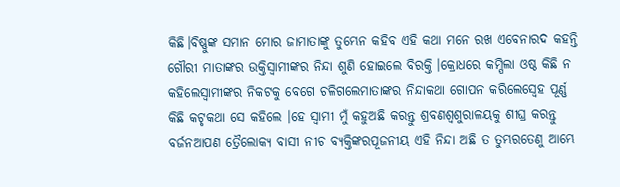କିଛି।ବିଷ୍ଣୁଙ୍କ ସମାନ ମୋର ଜାମାତାଙ୍କୁ ତୁମ୍ଭେନ କହିବ ଏହି କଥା ମନେ ରଖ ଏବେନାରଦ କହନ୍ତି ଗୌରୀ ମାତାଙ୍କର ଉକ୍ତିସ୍ବାମୀଙ୍କର ନିନ୍ଦା ଶୁଣି ହୋଇଲେ ବିରକ୍ତି ।କ୍ରୋଧରେ କମ୍ପିଲା ଓଷ୍ଠ କିଛି ନ କହିଲେସ୍ବାମୀଙ୍କର ନିକଟକୁ ବେଗେ ଚଳିଗଲେମାତାଙ୍କର ନିନ୍ଦାକଥା ଗୋପନ କରିଲେସ୍ଵେହ ପୂର୍ଣ୍ଣ କିଛି କଟୃକଥା ସେ କହିଲେ ।ହେ ସ୍ବାମୀ ମୁଁ କହୁଅଛି କରନ୍ତୁ ଶ୍ରବଣଶ୍ଵଶୁରାଳୟକୁ ଶୀଘ୍ର କରନ୍ତୁ ବର୍ଜନଆପଣ ତ୍ରୈଲୋକ୍ୟ ବାସୀ ନୀଚ ବ୍ୟକ୍ତିଙ୍କରପୂଜନୀୟ ଏହି ନିନ୍ଦା ଅଛି ତ ତୁମ୍ଭରତେଣୁ ଆମ୍ଭେ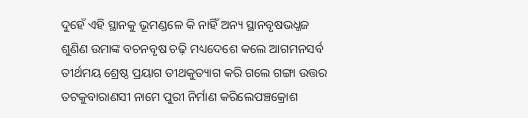ଦୁହେଁ ଏହି ସ୍ଥାନକୁ ଭୂମଣ୍ଡଳେ କି ନାହିଁ ଅନ୍ୟ ସ୍ଥାନବୃଷଭଧ୍ଜଜ ଶୁଣିଣ ଉମାଙ୍କ ବଚନବୃଷ ଚଢ଼ି ମଧ୍ୟଦେଶେ କଲେ ଆଗମନସର୍ବ ତୀର୍ଥମୟ ଶ୍ରେଷ୍ଠ ପ୍ରୟାଗ ତୀଥକୁତ୍ୟାଗ କରି ଗଲେ ଗଙ୍ଗା ଉତ୍ତର ତଟକୁବାରାଣସୀ ନାମେ ପୁରୀ ନିର୍ମାଣ କରିଲେପଞ୍ଚକ୍ରୋଶ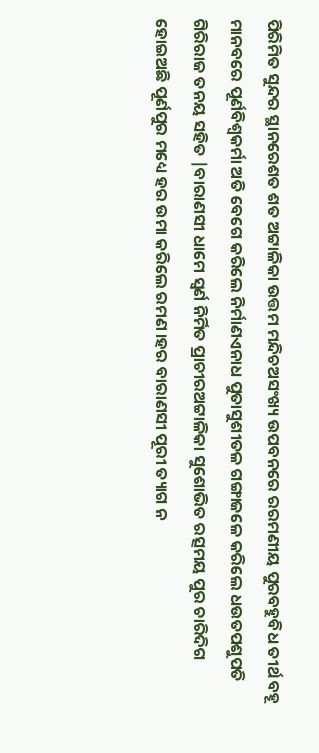ପିରିମିତ ସୁନ୍ଦର ସ୍ଥାନରେଶତ ଶତ ଅଟ୍ଟାଳିକା ଉତ୍ତମ ମନ୍ଦିଚଅସଂଖ୍ୟ ଉପବନରେ ରରମଣୀୟ ପୁରବହୁବିଧ ତୀର୍ଥ ବହୂ ମାନବରେ ପୂର୍ଣବିଶ୍ଵକର୍ମା ଅତି ବେଗେ କରିଲେ ନିର୍ମାଣଏନାଧ ପୁତାସୁଶୀତଳ ଗଙ୍ଗାଜଳେ କରିଲେ ଧଉତପଶୁପତି ଗିରିରାଜ ତନୟ ସହିତ |ବାରାଣସୀ ଧାମେ ସ୍ଵର୍ଣ ନିର୍ମିତ ପ୍ରାଚୀରଅଟ୍ଟାଳିକା ସୁଶୋଭିତ ରତ୍ସମୟ ପୁର ଚାରିଦିଗ ହୋଇଅଛି ପୂର୍ଣପୁର ମଧ୍ୟେ ହର ଉମା କରିଲେ ରମଣ ।ହର ବାରାଣସୀ ପୂରୀ ତ୍ୟାଗ ନ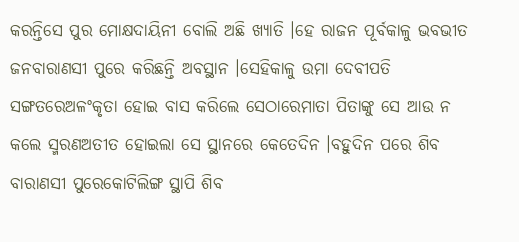କରନ୍ତିସେ ପୁର ମୋକ୍ଷଦାୟିନୀ ବୋଲି ଅଛି ଖ୍ୟାତି ।ହେ ରାଜନ ପୂର୍ବକାଳୁ ଭବଭୀତ ଜନବାରାଣସୀ ପୁରେ କରିଛନ୍ତି ଅବସ୍ଥାନ ।ସେହିକାଳୁ ଉମା ଦେବୀପତି ସଙ୍ଗତରେଅଳଂକୃତା ହୋଇ ବାସ କରିଲେ ସେଠାରେମାତା ପିତାଙ୍କୁ ସେ ଆଉ ନ କଲେ ସ୍ମରଣଅତୀତ ହୋଇଲା ସେ ସ୍ଥାନରେ କେତେଦିନ ।ବହୁଦିନ ପରେ ଶିବ ବାରାଣସୀ ପୁରେକୋଟିଲିଙ୍ଗ ସ୍ଥାପି ଶିବ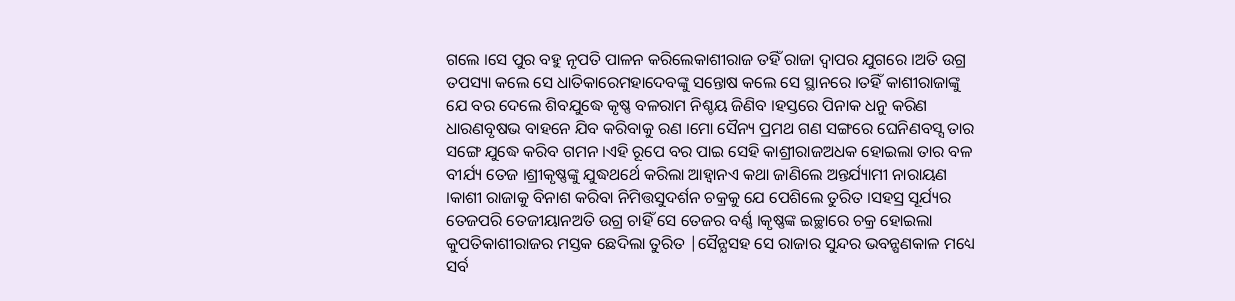ଗଲେ ।ସେ ପୁର ବହୁ ନୃପତି ପାଳନ କରିଲେକାଶୀରାଜ ତହିଁ ରାଜା ଦ୍ଵାପର ଯୁଗରେ ।ଅତି ଉଗ୍ର ତପସ୍ୟା କଲେ ସେ ଧାତିକାରେମହାଦେବଙ୍କୁ ସନ୍ତୋଷ କଲେ ସେ ସ୍ଥାନରେ ।ତହିଁ କାଶୀରାଜାଙ୍କୁ ଯେ ବର ଦେଲେ ଶିବଯୁଦ୍ଧେ କୃଷ୍ଣ ବଳରାମ ନିଶ୍ଚୟ ଜିଣିବ ।ହସ୍ତରେ ପିନାକ ଧନୁ କରିଣ ଧାରଣବୃଷଭ ବାହନେ ଯିବ କରିବାକୁ ରଣ ।ମୋ ସୈନ୍ୟ ପ୍ରମଥ ଗଣ ସଙ୍ଗରେ ଘେନିଣବସ୍ସ ତାର ସଙ୍ଗେ ଯୁଦ୍ଧେ କରିବ ଗମନ ।ଏହି ରୂପେ ବର ପାଇ ସେହି କାଶ୍ରୀରାଜଅଧକ ହୋଇଲା ତାର ବଳ ବୀର୍ଯ୍ୟ ତେଜ ।ଶ୍ରୀକୃଷ୍ଣଙ୍କୁ ଯୁଦ୍ଧଥର୍ଥେ କରିଲା ଆହ୍ବାନଏ କଥା ଜାଣିଲେ ଅନ୍ତର୍ଯ୍ୟାମୀ ନାରାୟଣ ।କାଶୀ ରାଜାକୁ ବିନାଶ କରିବା ନିମିତ୍ତସୁଦର୍ଶନ ଚକ୍ରକୁ ଯେ ପେଶିଲେ ତୁରିତ ।ସହସ୍ର ସୂର୍ଯ୍ୟର ତେଜପରି ତେଜୀୟାନଅତି ଉଗ୍ର ଚାହିଁ ସେ ତେଜର ବର୍ଣ୍ଣ ।କୃଷ୍ଣଙ୍କ ଇଚ୍ଛାରେ ଚକ୍ର ହୋଇଲା କୁପତିକାଶୀରାଜର ମସ୍ତକ ଛେଦିଲା ତୁରିତ |ସୈନ୍ଯସହ ସେ ରାଜାର ସୁନ୍ଦର ଭବନ୍ଷଣକାଳ ମଧ୍ୟେ ସର୍ବ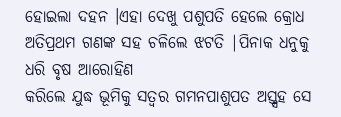ହୋଇଲା ଦହନ ।ଏହା ଦେଖୁ ପଶୁପତି ହେଲେ କ୍ରୋଧ ଅତିପ୍ରଥମ ଗଣଙ୍କ ସହ ଚଳିଲେ ଝଟତି |ପିନାକ ଧନୁକୁ ଧରି ବୃଷ ଆରୋହିଣ
କରିଲେ ଯୁଦ୍ଧ ଭୂମିକୁ ସତ୍ଵର ଗମନପାଶୁପତ ଅସ୍ତ୍ସହ ସେ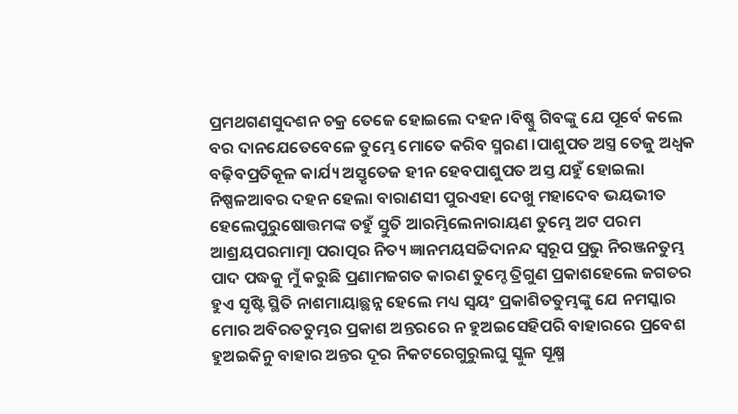ପ୍ରମଥଗଣସୁଦଶନ ଚକ୍ର ତେଜେ ହୋଇଲେ ଦହନ ।ବିଷ୍ଣୁ ଗିବଙ୍କୁ ଯେ ପୂର୍ବେ କଲେ ବର ଦାନଯେତେବେଳେ ତୁମ୍ଭେ ମୋତେ କରିବ ସ୍ମରଣ ।ପାଶୁପତ ଅସ୍ତ୍ର ତେଜୁ ଅଧ୍ବକ ବଢ଼ିବପ୍ରତିକୂଳ କାର୍ଯ୍ୟ ଅସ୍ତୃତେଜ ହୀନ ହେବପାଶୁପତ ଅସ୍ତ ଯହୁଁ ହୋଇଲା ନିଷ୍ପଳଆବର ଦହନ ହେଲା ବାରାଣସୀ ପୁରଏହା ଦେଖୁ ମହାଦେବ ଭୟଭୀତ ହେଲେପୁରୁଷୋତ୍ତମଙ୍କ ତହୁଁ ସ୍ତୁତି ଆରମ୍ଭିଲେନାରାୟଣ ତୁମ୍ଭେ ଅଟ ପରମ ଆଶ୍ରୟପରମାତ୍ମା ପରାତ୍ପର ନିତ୍ୟ ଜ୍ଞାନମୟସଚ୍ଚିଦାନନ୍ଦ ସ୍ଵରୂପ ପ୍ରଭୁ ନିରଞ୍ଜନତୁମ୍ଭ ପାଦ ପଦ୍ଧକୁ ମୁଁ କରୁଛି ପ୍ରଣାମଜଗତ କାରଣ ତୁମ୍ଚେ ତ୍ରିଗୁଣ ପ୍ରକାଶହେଲେ ଜଗତର ହୁଏ ସୃଷ୍ଟି ସ୍ଥିତି ନାଶମାୟାଛ୍ଥନ୍ନ ହେଲେ ମଧ୍ୟ ସ୍ଵୟଂ ପ୍ରକାଶିତତୁମ୍ଭଙ୍କୁ ଯେ ନମସ୍କାର ମୋର ଅବିରତତୁମ୍ଭର ପ୍ରକାଶ ଅନ୍ତରରେ ନ ହୁଅଇସେହିପରି ବାହାରରେ ପ୍ରବେଶ ହୁଅଇକିନୁ ବାହାର ଅନ୍ତର ଦୂର ନିକଟରେଗୁରୁଲଘୁ ସ୍କୁଳ ସୂକ୍ଷ୍ମ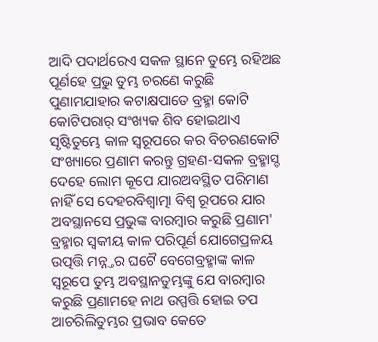ଆଦି ପଦାର୍ଥରେଏ ସକଳ ସ୍ଥାନେ ତୁମ୍ଭେ ରହିଅଛ ପୂର୍ଣହେ ପ୍ରଭୁ ତୁମ୍ଭ ଚରଣେ କରୁଛି ପୁଣାମଯାହାର କଟାକ୍ଷପାତେ ବ୍ରହ୍ମା କୋଟି କୋଟିପରାର୍ ସଂଖ୍ୟକ ଶିବ ହୋଇଥାଏ ସୃଷ୍ଟିତୁମ୍ଭେ କାଳ ସ୍ଵରୂପରେ କର ବିଚରଣକୋଟି ସଂଖ୍ୟାରେ ପ୍ରଣାମ କରନ୍ତୁ ଗ୍ରହଣ-ସକଳ ବ୍ରହ୍ମାସ୍ଡ ଦେହେ ଲୋମ କୂପେ ଯାରଅବସ୍ଥିତ ପରିମାଣ ନାହିଁ ସେ ଦେହରବିଶ୍ଵାତ୍ମା ବିଶ୍ଵ ରୂପରେ ଯାର ଅବସ୍ଥାନସେ ପ୍ରଭୁଙ୍କ ବାରମ୍ବାର କରୁଛି ପ୍ରଣାମ' ବ୍ରହ୍ମାର ସ୍ଵକୀୟ କାଳ ପରିପୂର୍ଣ ଯୋଗେପ୍ରଳୟ ଉତ୍ପତ୍ତି ମନ୍ନ୍ତର ଘଟୈ ବେଗେବ୍ରହ୍ମାଙ୍କ କାଳ ସ୍ଵରୂପେ ତୁମ୍ଭ ଅବସ୍ଥାନତୁମ୍ଭଙ୍କୁ ଯେ ବାରମ୍ବାର କରୁଛି ପ୍ରଣାମହେ ନାଥ ଉପ୍ପତ୍ତି ହୋଇ ତପ ଆଚରିଲିତୁମ୍ଭର ପ୍ରଭାବ କେତେ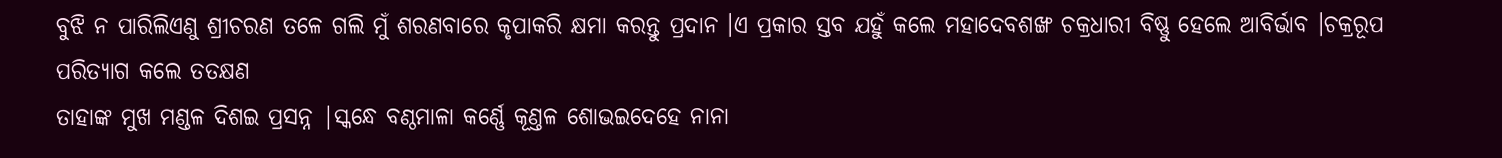ବୁଝି ନ ପାରିଲିଏଣୁ ଶ୍ରୀଚରଣ ତଳେ ଗଲି ମୁଁ ଶରଣବାରେ କୃପାକରି କ୍ଷମା କରନ୍ତୁ ପ୍ରଦାନ ।ଏ ପ୍ରକାର ସ୍ତବ ଯହୁଁ କଲେ ମହାଦେବଶଙ୍ଖ ଚକ୍ରଧାରୀ ବିଷ୍ଣୁ ହେଲେ ଆବିର୍ଭାବ ।ଚକ୍ରରୂପ ପରିତ୍ୟାଗ କଲେ ତତକ୍ଷଣ
ତାହାଙ୍କ ମୁଖ ମଣ୍ଡଳ ଦିଶଇ ପ୍ରସନ୍ନ |ସ୍କନ୍ଧେ ବଣ୍ଠମାଳା କର୍ଣ୍ଣେ କୂଣ୍ତଳ ଶୋଭଇଦେହେ ନାନା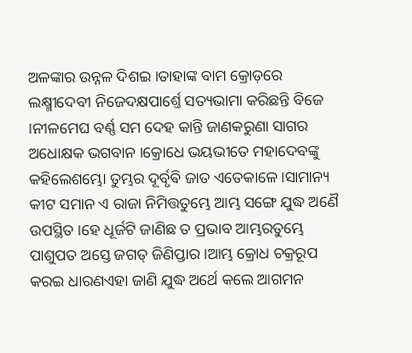ଅଳଙ୍କାର ଉନ୍ନଳ ଦିଶଇ ।ତାହାଙ୍କ ବାମ କ୍ରୋଡ଼ରେ ଲକ୍ଷ୍ମୀଦେବୀ ନିଜେଦକ୍ଷପାର୍ଶ୍ତେ ସତ୍ୟଭାମା କରିଛନ୍ତି ବିଜେ ।ନୀଳମେଘ ବର୍ଣ୍ଣ ସମ ଦେହ କାନ୍ତି ଜାଣକରୁଣା ସାଗର ଅଧୋକ୍ଷକ ଭଗବାନ ।କ୍ରୋଧେ ଭୟଭୀତେ ମହାଦେବଙ୍କୁ କହିଲେଶମ୍ଭୋ ତୁମ୍ଭର ଦୂର୍ବୃଵି ଜାତ ଏତେକାଳେ ।ସାମାନ୍ୟ କୀଟ ସମାନ ଏ ରାଜା ନିମିତ୍ତତୁମ୍ଭେ ଆମ୍ଭ ସଙ୍ଗେ ଯୁଦ୍ଧ ଅଣୈ ଉପସ୍ଥିତ ।ହେ ଧୂର୍ଜଟି ଜାଣିଛ ତ ପ୍ରଭାବ ଆମ୍ଭରତୁମ୍ଭେ ପାଶୁପତ ଅସ୍ତେ ଜଗତ୍ ଜିଣିପ୍ତାର ।ଆମ୍ଭ କ୍ରୋଧ ଚକ୍ରରୂପ କରଇ ଧାରଣଏହା ଜାଣି ଯୁଦ୍ଧ ଅର୍ଥେ କଲେ ଆଗମନ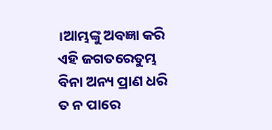।ଆମ୍ଭଙ୍କୁ ଅବଜ୍ଞା କରି ଏହି ଜଗତରେତୁମ୍ଭ ବିନା ଅନ୍ୟ ପ୍ରାଣ ଧରି ତ ନ ପାରେ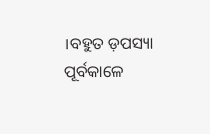।ବହୁତ ଡ଼ପସ୍ୟା ପୂର୍ବକାଳେ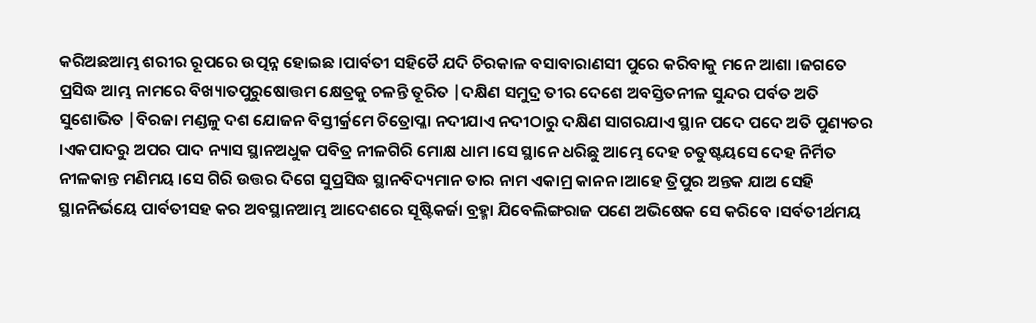କରିଅଛଆମ୍ଭ ଶରୀର ରୂପରେ ଉତ୍ପନ୍ନ ହୋଇଛ ।ପାର୍ବତୀ ସହିତୈ ଯଦି ଚିରକାଳ ବସାବାରାଣସୀ ପୁରେ କରିବାକୁ ମନେ ଆଶା ।ଜଗତେ ପ୍ରସିଦ୍ଧ ଆମ୍ଭ ନାମରେ ବିଖ୍ୟାତପୁରୁଷୋତ୍ତମ କ୍ଷେତ୍ରକୁ ଚଳନ୍ତି ତୂରିତ |ଦକ୍ଷିଣ ସମୁଦ୍ର ତୀର ଦେଶେ ଅବସ୍ତିତନୀଳ ସୁନ୍ଦର ପର୍ବତ ଅତି ସୁଶୋଭିତ |ବିରଜା ମଣ୍ଡଳୁ ଦଶ ଯୋଜନ ବିସ୍ତୀର୍କ୍ରମେ ଚିତ୍ରୋପ୍ଳା ନଦୀଯାଏ ନଦୀଠାରୁ ଦକ୍ଷିଣ ସାଗରଯାଏ ସ୍ଥାନ ପଦେ ପଦେ ଅତି ପୁଣ୍ୟତର ।ଏକପାଦରୁ ଅପର ପାଦ ନ୍ୟାସ ସ୍ଥାନଅଧୁକ ପବିତ୍ର ନୀଳଗିରି ମୋକ୍ଷ ଧାମ ।ସେ ସ୍ଥାନେ ଧରିଛୁ ଆମ୍ଭେ ଦେହ ଚତୁଷ୍ଟୟସେ ଦେହ ନିର୍ମିତ ନୀଳକାନ୍ତ ମଣିମୟ ।ସେ ଗିରି ଉତ୍ତର ଦିଗେ ସୁପ୍ରସିଦ୍ଧ ସ୍ଥାନବିଦ୍ୟମାନ ତାର ନାମ ଏକାମ୍ର କାନନ ।ଆହେ ତ୍ରିପୁର ଅନ୍ତକ ଯାଅ ସେହି ସ୍ଥାନନିର୍ଭୟେ ପାର୍ବତୀସହ କର ଅବସ୍ଥାନଆମ୍ଭ ଆଦେଶରେ ସୂଷ୍ଟିକର୍ଜା ବ୍ରହ୍ମା ଯିବେଲିଙ୍ଗରାଜ ପଣେ ଅଭିଷେକ ସେ କରିବେ ।ସର୍ବତୀର୍ଥମୟ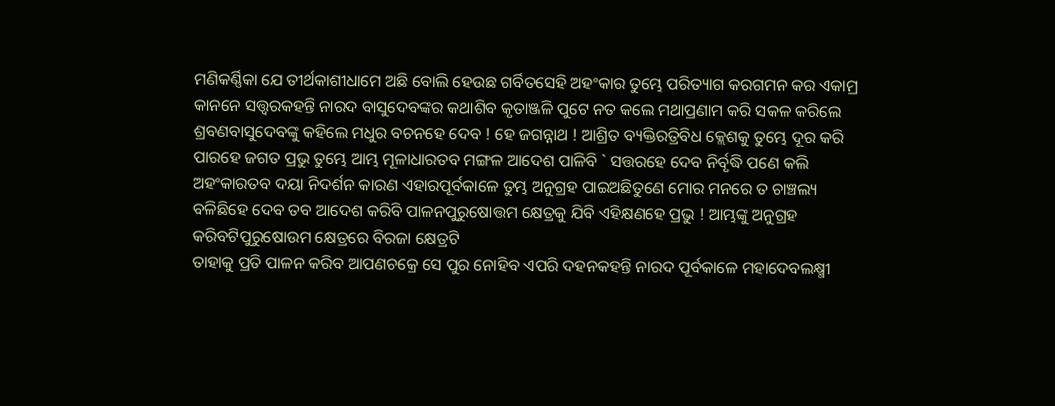ମଣିକର୍ଣ୍ଣିକା ଯେ ତୀର୍ଥକାଶୀଧାମେ ଅଛି ବୋଲି ହେଉଛ ଗର୍ବିତସେହି ଅହଂକାର ତୁମ୍ଭେ ପରିତ୍ୟାଗ କରଗମନ କର ଏକାମ୍ର କାନନେ ସତ୍ତ୍ବରକହନ୍ତି ନାରଦ ବାସୁଦେବଙ୍କର କଥାଶିବ କୃତାଞ୍ଜଳି ପୁଟେ ନତ କଲେ ମଥାପ୍ରଣାମ କରି ସକଳ କରିଲେ ଶ୍ରବଣବାସୁଦେବଙ୍କୁ କହିଲେ ମଧୁର ବଚନହେ ଦେବ ! ହେ ଜଗନ୍ନାଥ ! ଆଶ୍ରିତ ବ୍ୟକ୍ତିରତ୍ରିବିଧ କ୍ଲେଶକୁ ତୁମ୍ଭେ ଦୂର କରି ପାରହେ ଜଗତ ପ୍ରଭୁ ତୁମ୍ଭେ ଆମ୍ଭ ମୂଳାଧାରତବ ମଙ୍ଗଳ ଆଦେଶ ପାଳିବି ` ସତ୍ତରହେ ଦେବ ନିର୍ବୃଦ୍ଧି ପଣେ କଲି ଅହଂକାରତବ ଦୟା ନିଦର୍ଶନ କାରଣ ଏହାରପୂର୍ବକାଳେ ତୁମ୍ଭ ଅନୁଗ୍ରହ ପାଇଅଛିତୁଣେ ମୋର ମନରେ ତ ଚାଞ୍ଚଲ୍ୟ ବଳିଛିହେ ଦେବ ତବ ଆଦେଶ କରିବି ପାଳନପୁରୁଷୋତ୍ତମ କ୍ଷେତ୍ରକୁ ଯିବି ଏହିକ୍ଷଣହେ ପ୍ରଭୁ ! ଆମ୍ଭଙ୍କୁ ଅନୁଗ୍ରହ କରିବଟିପୁରୁଷୋଉମ କ୍ଷେତ୍ରରେ ବିରଜା କ୍ଷେତ୍ରଟି
ତାହାକୁ ପ୍ରତି ପାଳନ କରିବ ଆପଣଚକ୍ରେ ସେ ପୁର ନୋହିବ ଏପରି ଦହନକହନ୍ତି ନାରଦ ପୂର୍ବକାଳେ ମହାଦେବଲକ୍ଷ୍ମୀ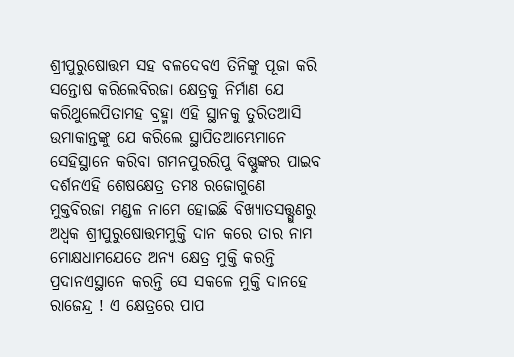ଶ୍ରୀପୁରୁଷୋତ୍ତମ ସହ ବଳଦେବଏ ତିନିଙ୍କୁ ପୂଜା କରି ସନ୍ତୋଷ କରିଲେବିରଜା କ୍ଷେତ୍ରକୁ ନିର୍ମାଣ ଯେ କରିଥୁଲେପିତାମହ ବ୍ରହ୍ମା ଏହି ସ୍ଥାନକୁ ତୁରିତଆସି ଉମାକାନ୍ତଙ୍କୁ ଯେ କରିଲେ ସ୍ଥାପିତଆମ୍ଭେମାନେ ସେହିସ୍ଥାନେ କରିବା ଗମନପୁରରିପୁ ବିଷ୍ଣୁଙ୍କର ପାଇବ ଦର୍ଶନଏହି ଶେଷକ୍ଷେତ୍ର ତମଃ ରଜୋଗୁଣେ ମୁକ୍ତବିରଜା ମଣ୍ଡଳ ନାମେ ହୋଇଛି ବିଖ୍ୟାତସତ୍ତ୍ଗୁଣରୁ ଅଧ୍ବକ ଶ୍ରୀପୁରୁଷୋତ୍ତମମୁକ୍ତି ଦାନ କରେ ତାର ନାମ ମୋକ୍ଷଧାମଯେତେ ଅନ୍ୟ କ୍ଷେତ୍ର ମୁକ୍ତି କରନ୍ତି ପ୍ରଦାନଏସ୍ଥାନେ କରନ୍ତି ସେ ସକଳେ ମୁକ୍ତି ଦାନହେ ରାଜେନ୍ଦ୍ର ! ଏ କ୍ଷେତ୍ରରେ ପାପ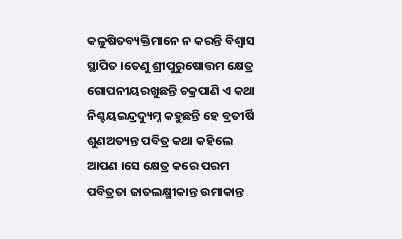କଳୁଷିତବ୍ୟକ୍ତିମାନେ ନ କରନ୍ତି ବିଶ୍ଵାସ ସ୍ଥାପିତ ।ତେଣୁ ଶ୍ରୀପୁରୁଷୋତ୍ତମ କ୍ଷେତ୍ର ଗୋପନୀୟରଖୁଛନ୍ତି ଚକ୍ରପାଣି ଏ କଥା ନିଶ୍ଚୟଇନ୍ଦ୍ରଦ୍ୟୁମ୍ନ କହୁଛନ୍ତି ହେ ବ୍ରତୀର୍ଷି ଶୁଣଅତ୍ୟନ୍ତ ପବିତ୍ର କଥା କହିଲେ ଆପଣ ।ସେ କ୍ଷେତ୍ର କରେ ପରମ ପବିତ୍ରତା ଜାତଲକ୍ଷ୍ମୀକାନ୍ତ ଉମାକାନ୍ତ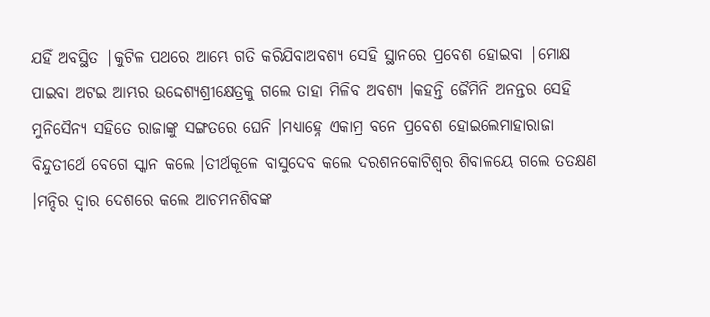ଯହିଁ ଅବସ୍ଥିତ |କୁଟିଳ ପଥରେ ଆମ୍ଭେ ଗତି କରିଯିବାଅବଶ୍ୟ ସେହି ସ୍ଥାନରେ ପ୍ରବେଶ ହୋଇବା |ମୋକ୍ଷ ପାଇବା ଅଟଇ ଆମ୍ଭର ଉଦ୍ଦେଶ୍ୟଶ୍ରୀକ୍ଷେତ୍ରକୁ ଗଲେ ତାହା ମିଳିବ ଅବଶ୍ୟ ।କହନ୍ତି ଜୈମିନି ଅନନ୍ତର ସେହି ମୁନିସୈନ୍ୟ ସହିତେ ରାଜାଙ୍କୁ ସଙ୍ଗତରେ ଘେନି ।ମଧ୍ୟାହ୍ନେ ଏକାମ୍ର ବନେ ପ୍ରବେଶ ହୋଇଲେମାହାରାଜା ବିନ୍ଦୁତୀର୍ଥେ ବେଗେ ସ୍କାନ କଲେ ।ତୀର୍ଥକୂଳେ ବାସୁଦେବ କଲେ ଦରଶନକୋଟିଶ୍ବର ଶିବାଳୟେ ଗଲେ ତତକ୍ଷଣ ।ମନ୍ଦିର ଦ୍ଵାର ଦେଶରେ କଲେ ଆଚମନଶିବଙ୍କ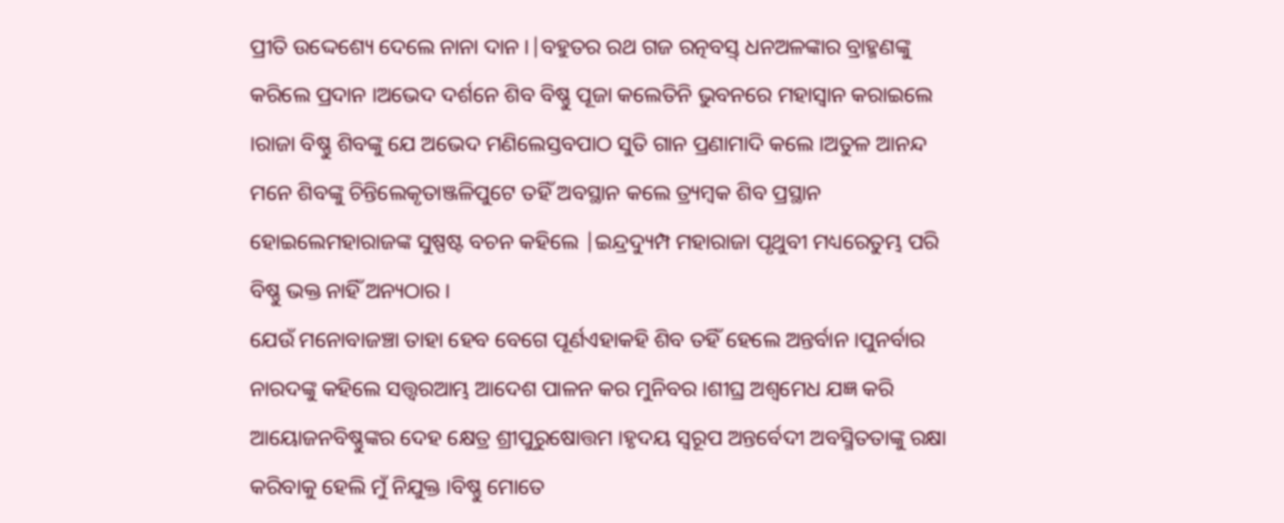ପ୍ରୀତି ଉଦ୍ଦେଶ୍ୟେ ଦେଲେ ନାନା ଦାନ ।|ବହୁତର ରଥ ଗଜ ରତ୍ନବସ୍ତ୍ ଧନଅଳଙ୍କାର ବ୍ରାହ୍ମଣଙ୍କୁ କରିଲେ ପ୍ରଦାନ ।ଅଭେଦ ଦର୍ଶନେ ଶିବ ବିଷ୍ଣୁ ପୂଜା କଲେତିନି ଭୁବନରେ ମହାସ୍ବାନ କରାଇଲେ ।ରାଜା ବିଷ୍ଣୁ ଶିବଙ୍କୁ ଯେ ଅଭେଦ ମଣିଲେସ୍ତବପାଠ ସୁତି ଗାନ ପ୍ରଣାମାଦି କଲେ ।ଅତୁଳ ଆନନ୍ଦ ମନେ ଶିବଙ୍କୁ ଚିନ୍ତିଲେକୃତାଞ୍ଜଳିପୁଟେ ତହିଁ ଅବସ୍ଥାନ କଲେ ତ୍ର୍ୟମ୍ବକ ଶିବ ପ୍ରସ୍ଥାନ ହୋଇଲେମହାରାଜଙ୍କ ସୁଷ୍ପଷ୍ଟ ବଚନ କହିଲେ |ଇନ୍ଦ୍ରଦ୍ୟୁମ୍ପ ମହାରାଜା ପୃଥୁବୀ ମଧ୍ୟରେତୁମ୍ଭ ପରି ବିଷ୍ଣୁ ଭକ୍ତ ନାହିଁ ଅନ୍ୟଠାର ।
ଯେଉଁ ମନୋବାଜଞ୍ଚା ତାହା ହେବ ବେଗେ ପୂର୍ଣଏହାକହି ଶିବ ତହିଁ ହେଲେ ଅନ୍ତର୍ବାନ ।ପୁନର୍ବାର ନାରଦଙ୍କୁ କହିଲେ ସତ୍ତ୍ବରଆମ୍ଭ ଆଦେଶ ପାଳନ କର ମୁନିବର ।ଶୀଘ୍ର ଅଶ୍ଵମେଧ ଯଜ୍ଞ କରି ଆୟୋଜନବିଷ୍ଣୁଙ୍କର ଦେହ କ୍ଷେତ୍ର ଶ୍ରୀପୁରୁଷୋତ୍ତମ ।ହୃଦୟ ସ୍ଵରୂପ ଅନ୍ତର୍ବେଦୀ ଅବସ୍ମିତତାଙ୍କୁ ରକ୍ଷା କରିବାକୁ ହେଲି ମୁଁ ନିଯୁକ୍ତ ।ବିଷ୍ଣୁ ମୋତେ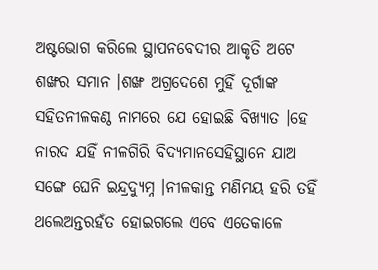ଅଷ୍ଟଭୋଗ କରିଲେ ସ୍ଥାପନବେଦୀର ଆକୃତି ଅଟେ ଶଙ୍ଖର ସମାନ ।ଶଙ୍ଖ ଅଗ୍ରଦେଶେ ମୁହିଁ ଦୂର୍ଗାଙ୍କ ସହିତନୀଳକଣ୍ଠ ନାମରେ ଯେ ହୋଇଛି ବିଖ୍ୟାତ ।ହେ ନାରଦ ଯହିଁ ନୀଳଗିରି ବିଦ୍ୟମାନସେହିସ୍ଥାନେ ଯାଅ ସଙ୍ଗେ ଘେନି ଇନ୍ଦ୍ରଦ୍ୟୁମ୍ନ ।ନୀଳକାନ୍ତ ମଣିମୟ ହରି ତହିଁ ଥଲେଅନ୍ତରହଁତ ହୋଇଗଲେ ଏବେ ଏତେକାଳେ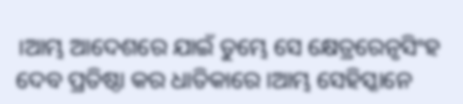।ଆମ୍ଭ ଆଦେଶରେ ଯାଇଁ ତୁମ୍ଭେ ସେ କ୍ଷେତ୍ରରେନୃସିଂହ ଦେବ ପ୍ରତିଷ୍ଠା କର ଧାତିକାରେ ।ଆମ୍ଭ ସେହିସ୍କାନେ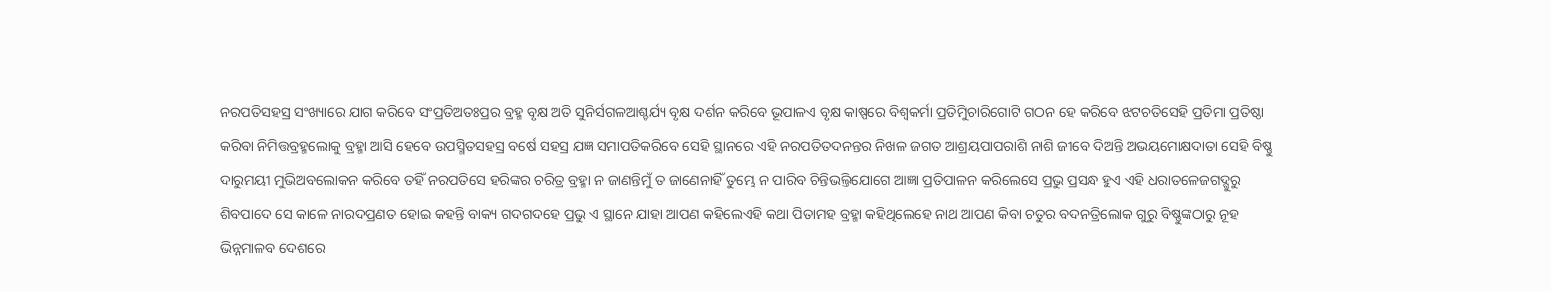ନରପତିସହସ୍ର ସଂଖ୍ୟାରେ ଯାଗ କରିବେ ସଂପ୍ରତିଅତଃପ୍ରର ବ୍ରହ୍ମ ବୃକ୍ଷ ଅତି ସୁନିର୍ସଗଳଆଶ୍ଚର୍ଯ୍ୟ ବୃକ୍ଷ ଦର୍ଶନ କରିବେ ଭୂପାଳଏ ବୃକ୍ଷ କାଷ୍ପରେ ବିଶ୍ଵକର୍ମା ପ୍ରତିମୁିଚାରିଗୋଟି ଗଠନ ହେ କରିବେ ଝଟଚତିସେହି ପ୍ରତିମା ପ୍ରତିଷ୍ଠା କରିବା ନିମିତ୍ତବ୍ରହ୍ମଲୋକୁ ବ୍ରହ୍ମା ଆସି ହେବେ ଉପସ୍ମିତସହସ୍ର ବର୍ଷେ ସହସ୍ର ଯଜ୍ଞ ସମାପତିକରିବେ ସେହି ସ୍ଥାନରେ ଏହି ନରପତିତଦନନ୍ତର ନିଖଳ ଜଗତ ଆଶ୍ରୟପାପରାଶି ନାଶି ଜୀବେ ଦିଅନ୍ତି ଅଭୟମୋକ୍ଷଦାତା ସେହି ବିଷ୍ଣୁ ଦାରୁମୟୀ ମୁଭିଅବଲୋକନ କରିବେ ତହିଁ ନରପତିସେ ହରିଙ୍କର ଚରିତ୍ର ବ୍ରହ୍ମା ନ ଜାଣନ୍ତିମୁଁ ତ ଜାଣେନାହିଁ ତୁମ୍ଭେ ନ ପାରିବ ଚିନ୍ତିଭଲ୍ତିଯୋଗେ ଆଜ୍ଞା ପ୍ରତିପାଳନ କରିଲେସେ ପ୍ରଭୁ ପ୍ରସନ୍ଧ ହୁଏ ଏହି ଧରାତଳେଜଗଦ୍ଗୁରୁ ଶିବପାଦେ ସେ କାଳେ ନାରଦପ୍ରଣତ ହୋଇ କହନ୍ତି ବାକ୍ୟ ଗଦଗଦହେ ପ୍ରଭୁ ଏ ସ୍ଥାନେ ଯାହା ଆପଣ କହିଲେଏହି କଥା ପିତାମହ ବ୍ରହ୍ମା କହିଥିଲେହେ ନାଥ ଆପଣ କିବା ଚତୁର ବଦନତ୍ରିଲୋକ ଗୁରୁ ବିଷ୍ଣୁଙ୍କଠାରୁ ନୂହ ଭିନ୍ନମାଳବ ଦେଶରେ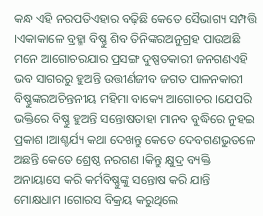କନ୍ଧ ଏହି ନରପତିଏହାର ବଢ଼ିଛି କେତେ ସୈଭାଗ୍ୟ ସମ୍ପତ୍ତି ।ଏକାକାଳେ ବ୍ରହ୍ମା ବିଷ୍ଣୁ ଶିବ ତିନିଙ୍କରଅନୁଗ୍ରହ ପାଉଅଛି ମନେ ଆଗୋଚରଯାର ପ୍ରସଙ୍ଗ ଦୁଷ୍ପତକାରୀ ଜନଗଣଏହି ଭବ ସାଗରରୁ ହୁଅନ୍ତି ଉତ୍ତୀର୍ଣଜୀବ ଜଗତ ପାଳନକାରୀ ବିଷ୍ଣୁଙ୍କରଅଚିନ୍ତନୀୟ ମହିମା ବାକ୍ୟେ ଆଗୋଚର ।ଯେପରି ଭକ୍ତିରେ ବିଷ୍ଣୁ ହୁଅନ୍ତି ସନ୍ତୋଷତାହା ମାନବ ବୁଦ୍ଧିରେ ନୁହଇ ପ୍ରକାଶ ।ଆଶ୍ଚର୍ଯ୍ୟ କଥା ଦେଖନ୍ତୁ କେତେ ଦେବଗଣଭୁତଳେ ଅଛନ୍ତି କେତେ ଶ୍ରେଷ୍ଠ ନରଗଣ ।କିନ୍ତୁ କ୍ଷୁଦ୍ର ବ୍ୟକ୍ତି ଅନାୟାସେ କରି କର୍ମବିଷ୍ଣୁଙ୍କୁ ସନ୍ତୋଷ କରି ଯାନ୍ତି ମୋକ୍ଷଧାମ ।ଗୋରସ ବିକ୍ରୟ କରୁଥିଲେ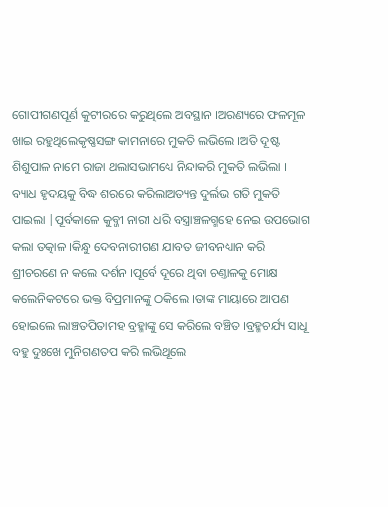ଗୋପୀଗଣପୂର୍ଣ କୁଟୀରରେ କରୁଥିଲେ ଅବସ୍ଥାନ ।ଅରଣ୍ୟରେ ଫଳମୂଳ ଖାଇ ରହୁଥିଲେକୃଷ୍ଣସଙ୍ଗ କାମନାରେ ମୁକତି ଲଭିଲେ ।ଅତି ଦୂଷ୍ଟ ଶିଶୁପାଳ ନାମେ ରାଜା ଥଲାସଭାମଧ୍ୟେ ନିନ୍ଦାକରି ମୁକତି ଲଭିଲା ।
ବ୍ୟାଧ ହୃଦୟକୁ ବିଦ୍ଧ ଶରରେ କରିଲାଅତ୍ୟନ୍ତ ଦୁର୍ଲଭ ଗତି ମୁକତି ପାଇଲା |ପୂର୍ବକାଳେ କୁବ୍ଜୀ ନାରୀ ଧରି ବସ୍ତ୍ରାଞ୍ଚଳଗ୍ମହେ ନେଇ ଉପଭୋଗ କଲା ତତ୍କାଳ ।କିନ୍ଧୁ ଦେବନାରୀଗଣ ଯାବତ ଜୀବନଧ୍ୟାନ କରି ଶ୍ରୀଚରଣେ ନ କଲେ ଦର୍ଶନ ।ପୂର୍ବେ ଦୂରେ ଥିବା ଚଣ୍ତାଳକୁ ମୋକ୍ଷ କଲେନିକଟରେ ଭକ୍ତ ବିପ୍ରମାନଙ୍କୁ ଠକିଲେ ।ତାଙ୍କ ମାୟାରେ ଆପଣ ହୋଇଲେ ଲାଞ୍ଚତପିତାମହ ବ୍ରହ୍ମାଙ୍କୁ ସେ କରିଲେ ବଞ୍ଚିତ ।ବ୍ରହ୍ମଚର୍ଯ୍ୟ ସାଧୂ ବହୁ ଦୁଃଖେ ମୁନିଗଣତପ କରି ଲଭିଥୂଲେ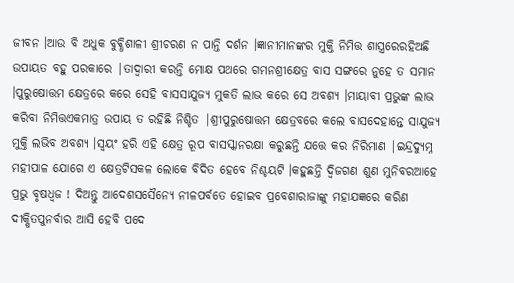ଜୀବନ ।ଆଉ ବି ଅଧୁକ ବୁଵ୍ଧିଶାଳୀ ଶ୍ରୀଚରଣ ନ ପାନ୍ତି ଦର୍ଶନ ।ଜ୍ଞାନୀମାନଙ୍କର ମୁକ୍ତି ନିମିତ୍ତ ଶାସ୍ତ୍ରରେରହିଅଛି ଉପାୟତ ବହୁ ପରକାରେ |ତାଦ୍ଵାରୀ କରନ୍ତି ମୋକ୍ଷ ପଥରେ ଗମନଶ୍ରୀକ୍ଷେତ୍ର ବାସ ସଙ୍ଗରେ ନୁହେ ତ ସମାନ ।ପୁରୁଷୋତ୍ତମ କ୍ଷେତ୍ରରେ କରେ ସେହି ବାସସାଯୁଜ୍ୟ ମୁକତି ଲାଭ କରେ ସେ ଅବଶ୍ୟ ।ମାୟାବୀ ପ୍ରଭୁଙ୍କ ଲାଭ କରିବା ନିମିତ୍ତଏକମାତ୍ର ଉପାୟ ତ ରହିଛି ନିଶ୍ଚିତ |ଶ୍ରୀପୁରୁଷୋତ୍ତମ କ୍ଷେତ୍ରବରେ କଲେ ବାସଦେହାନ୍ତେ ସାଯୁଜ୍ୟ ମୁକ୍ତି ଲଭିବ ଅବଶ୍ୟ ।ସ୍ଵୟଂ ହରି ଏହି କ୍ଷେତ୍ର ରୂପ ବାସସ୍କାନରକ୍ଷା କରୁଛନ୍ତି ଯତ୍ତେ କର ନିରିମାଣ |ଇନ୍ଦ୍ରଦ୍ୟୁମ୍ନ ମହୀପାଳ ଯୋଗେ ଏ କ୍ଷେତ୍ରଟିସକଳ ଲୋକେ ବିଦିତ ହେବେ ନିଶ୍ଚୟଟି ।କହୁଛନ୍ତି ଦ୍ଵିଜଗଣ ଶୁଣ ମୁନିବରଆହେ ପ୍ରଭୁ ବୃଷଧ୍ଵଜ ! ଦିଅନ୍ତୁ ଆଦେଶସସୈନ୍ୟେ ନୀଳପର୍ବତେ ହୋଇବ ପ୍ରବେଶାରାଜାଙ୍କୁ ମହାଯଜ୍ଞରେ କରିଣ ଦୀକ୍ଷିତପୁନର୍ବାର ଆସି ହେବି ପଦେ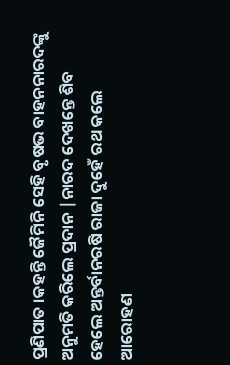ପ୍ରଣିପାତ ।କହନ୍ତି ଜୈମିନି ସେହି ବୃଷଭ ବାହନନାରଦଙ୍କୁ ଅନୁମତି କରିଲେ ପ୍ରଦାନ |ନାରଦ ଦେଖନ୍ତେ ଶିବ ହେଲେ ଅନ୍ତର୍ବାନରଷି ରାଜା ଦୁହେଁ ରଥ କଲେ ଆରୋହଣ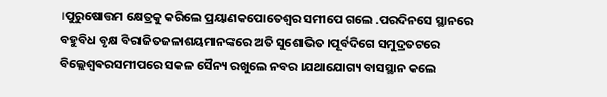।ପୁରୁଷୋତ୍ତମ କ୍ଷେତ୍ରକୁ କରିଲେ ପ୍ରୟାଣକପୋତେଶ୍ବର ସମୀପେ ଗଲେ .ପରଦିନସେ ସ୍ଥାନରେ ବହୁବିଧ ବୃକ୍ଷ ବିରାଜିତଜଳାଶୟମାନଙ୍କରେ ଅତି ସୁଶୋଭିତ ।ପୂର୍ବଦିଗେ ସମୁଦ୍ରତଟରେ ବିଲ୍ଲେଶ୍ବଵରସମୀପରେ ସକଳ ସୈନ୍ୟ ରଖୁଲେ ନବର ।ଯଥାଯୋଗ୍ୟ ବାସସ୍ଥାନ କଲେ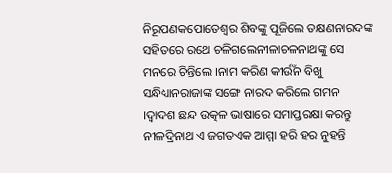ନିରୂପଣକପୋତେଶ୍ବର ଶିବଙ୍କୁ ପୂଜିଲେ ତକ୍ଷଣନାରଦଙ୍କ ସହିତରେ ରଥେ ଚଳିଗଲେନୀଳାଚଳନାଥଙ୍କୁ ସେ ମନରେ ଚିନ୍ତିଲେ ।ନାମ କରିଣ କୀର୍ଉଁନ ବିଖୁ ସନ୍ଧିଧ୍ୟାନରାଜାଙ୍କ ସଙ୍ଗେ ନାରଦ କରିଲେ ଗମନ ।ଦ୍ଵାଦଶ ଛନ୍ଦ ଉତ୍କଳ ଭାଷାରେ ସମାପ୍ତରକ୍ଷା କରନ୍ତୁ ନୀଳଦ୍ରିନାଥ ଏ ଜଗତଏକ ଆମ୍ମା ହରି ହର ନୁହନ୍ତି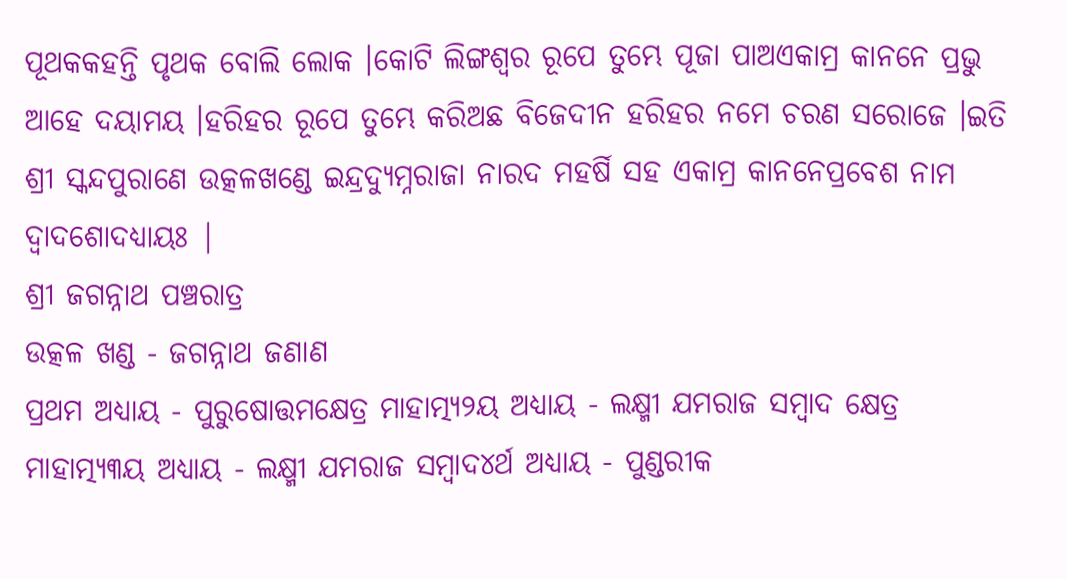ପୂଥକକହନ୍ତି ପୃଥକ ବୋଲି ଲୋକ ।କୋଟି ଲିଙ୍ଗଶ୍ଵର ରୂପେ ତୁମ୍ଭେ ପୂଜା ପାଅଏକାମ୍ର କାନନେ ପ୍ରଭୁ ଆହେ ଦୟାମୟ ।ହରିହର ରୂପେ ତୁମ୍ଭେ କରିଅଛ ବିଜେଦୀନ ହରିହର ନମେ ଚରଣ ସରୋଜେ ।ଇତି ଶ୍ରୀ ସ୍କନ୍ଦପୁରାଣେ ଉତ୍କଳଖଣ୍ଡେ ଇନ୍ଦ୍ରଦ୍ୟୁମ୍ନରାଜା ନାରଦ ମହର୍ଷି ସହ ଏକାମ୍ର କାନନେପ୍ରବେଶ ନାମ ଦ୍ଵାଦଶୋଦଧ୍ୟାୟଃ |
ଶ୍ରୀ ଜଗନ୍ନାଥ ପଞ୍ଚରାତ୍ର
ଉତ୍କଳ ଖଣ୍ଡ - ଜଗନ୍ନାଥ ଜଣାଣ
ପ୍ରଥମ ଅଧ୍ୟାୟ - ପୁରୁଷୋତ୍ତମକ୍ଷେତ୍ର ମାହାତ୍ମ୍ୟ୨ୟ ଅଧ୍ୟାୟ - ଲକ୍ଷ୍ମୀ ଯମରାଜ ସମ୍ବାଦ କ୍ଷେତ୍ର ମାହାତ୍ମ୍ୟ୩ୟ ଅଧ୍ୟାୟ - ଲକ୍ଷ୍ମୀ ଯମରାଜ ସମ୍ବାଦ୪ର୍ଥ ଅଧ୍ୟାୟ - ପୁଣ୍ଡରୀକ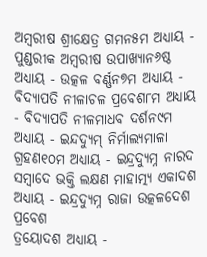ଅମ୍ବରୀଷ ଶ୍ରୀକ୍ଷେତ୍ର ଗମନ୫ମ ଅଧ୍ୟାୟ - ପୁଣ୍ଡରୀକ ଅମ୍ବରୀଷ ଉପାଖ୍ୟାନ୬ଷ୍ଠ ଅଧ୍ୟାୟ - ଉତ୍କଳ ବର୍ଣ୍ଣନ୭ମ ଅଧ୍ୟାୟ - ବିଦ୍ୟାପତି ନୀଳାଚଳ ପ୍ରବେଶ୮ମ ଅଧ୍ୟାୟ - ବିଦ୍ୟାପତି ନୀଳମାଧବ ଦର୍ଶନ୯ମ ଅଧ୍ୟାୟ - ଇନ୍ଦଦ୍ୟୁମ୍ ନିର୍ମାଲ୍ୟମାଳା ଗ୍ରହଣ୧୦ମ ଅଧ୍ୟାୟ - ଇନ୍ଦ୍ରଦ୍ୟୁମ୍ନ ନାରଦ ସମ୍ବାଦେ ଭକ୍ତି ଲକ୍ଷଣ ମାହାତ୍ମ୍ୟ ଏକାଦଶ ଅଧ୍ୟାୟ - ଇନ୍ଦ୍ରଦ୍ୟୁମ୍ନ ରାଜା ଉତ୍କଳଦେଶ ପ୍ରବେଶ
ତ୍ରୟୋଦଶ ଅଧ୍ୟାୟ -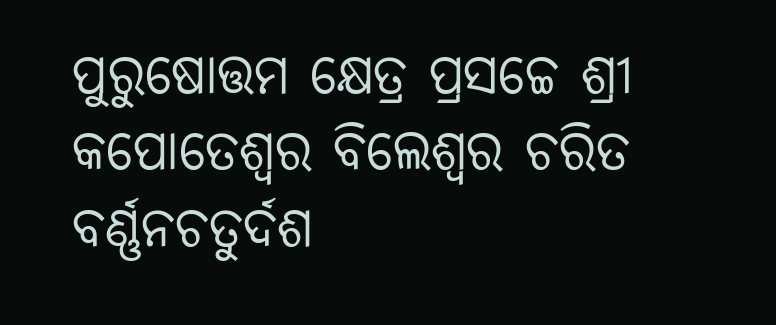ପୁରୁଷୋତ୍ତମ କ୍ଷେତ୍ର ପ୍ରସଚ୍ଚେ ଶ୍ରୀ କପୋତେଶ୍ଵର ବିଲେଶ୍ଵର ଚରିତ ବର୍ଣ୍ଣନଚତୁର୍ଦଶ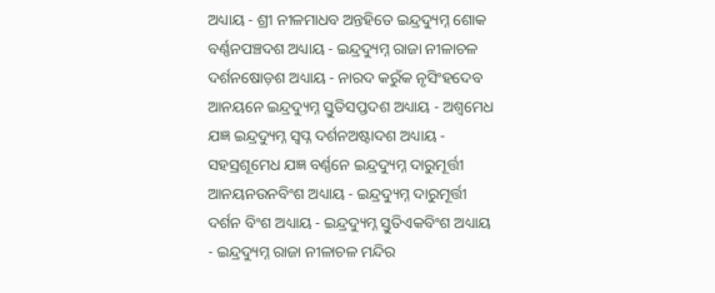ଅଧ୍ୟାୟ - ଶ୍ରୀ ନୀଳମାଧବ ଅନ୍ତହିତେ ଇନ୍ଦ୍ରଦ୍ୟୁମ୍ନ ଶୋକ ବର୍ଣ୍ଣନପଞ୍ଚଦଶ ଅଧ୍ୟାୟ - ଇନ୍ଦ୍ରଦ୍ୟୁମ୍ନ ରାଜା ନୀଳାଚଳ ଦର୍ଶନଷୋଡ଼ଶ ଅଧ୍ୟାୟ - ନାରଦ କରୁଁକ ନୃସିଂହଦେବ ଆନୟନେ ଇନ୍ଦ୍ରଦ୍ୟୁମ୍ନ ସ୍ତୁତିସପ୍ତଦଶ ଅଧ୍ୟାୟ - ଅଶ୍ଵମେଧ ଯଜ୍ଞ ଇନ୍ଦ୍ରଦ୍ୟୁମ୍ନ ସ୍ଵପ୍ନ ଦର୍ଶନଅଷ୍ଟାଦଶ ଅଧ୍ୟାୟ - ସହସ୍ରଶୂମେଧ ଯଜ୍ଞ ବର୍ଣ୍ଣନେ ଇନ୍ଦ୍ରଦ୍ୟୁମ୍ନ ଦାରୁମୂର୍ତ୍ତୀ ଆନୟନଉନବିଂଶ ଅଧ୍ୟାୟ - ଇନ୍ଦ୍ରଦ୍ୟୁମ୍ନ ଦାରୁମୂର୍ତ୍ତୀ ଦର୍ଶନ ବିଂଶ ଅଧ୍ୟାୟ - ଇନ୍ଦ୍ରଦ୍ୟୁମ୍ନ ସ୍ତୁତିଏକବିଂଶ ଅଧ୍ୟାୟ - ଇନ୍ଦ୍ରଦ୍ୟୁମ୍ନ ରାଜା ନୀଳାଚଳ ମନ୍ଦିର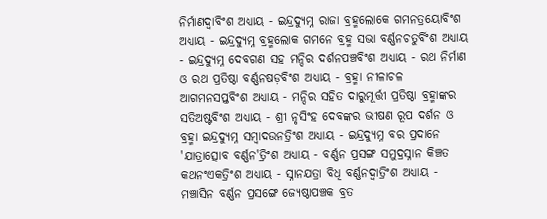ନିର୍ମାଣଦ୍ଵାବିଂଶ ଅଧ୍ୟାୟ - ଇନ୍ଦ୍ରଦ୍ୟୁମ୍ନ ରାଜା ବ୍ରହ୍ମଲୋକେ ଗମନତ୍ରୟୋବିଂଶ ଅଧ୍ୟାୟ - ଇନ୍ଦ୍ରଦ୍ୟୁମ୍ନ ବ୍ରହ୍ମଲୋକ ଗମନେ ବ୍ରହ୍ମ ସଭା ବର୍ଣ୍ଣନଚତୁର୍ବିଂଶ ଅଧ୍ୟାୟ - ଇନ୍ଦ୍ରଦ୍ୟୁମ୍ନ ଦେବଗଣ ସହ ମନ୍ଦିର ଦର୍ଶନପଞ୍ଚବିଂଶ ଅଧ୍ୟାୟ - ରଥ ନିର୍ମାଣ ଓ ରଥ ପ୍ରତିଷ୍ଠା ବର୍ଣ୍ଣନଷଡ଼ବିଂଶ ଅଧ୍ୟାୟ - ବ୍ରହ୍ମା ନୀଳାଚଳ ଆଗମନସପ୍ତବିଂଶ ଅଧ୍ୟାୟ - ମନ୍ଦିର ସହିତ ଦାରୁମୂର୍ତ୍ତୀ ପ୍ରତିଷ୍ଠା ବ୍ରହ୍ମାଙ୍କର ସତିଅଷ୍ଟବିଂଶ ଅଧ୍ୟାୟ - ଶ୍ରୀ ନୃସିଂହ ଦେବଙ୍କର ଭୀଷଣ ରୂପ ଦର୍ଶନ ଓ ବ୍ରହ୍ମା ଇନ୍ଦ୍ରଦ୍ୟୁମ୍ନ ସମ୍ବାଦଉନତ୍ରିଂଶ ଅଧ୍ୟାୟ - ଇନ୍ଦ୍ରଦ୍ୟୁମ୍ନ ବର ପ୍ରଦାନେ 'ଯାତ୍ରାତ୍ସୋବ ବର୍ଣ୍ଣନ'ତ୍ରିଂଶ ଅଧ୍ୟାୟ - ବର୍ଣ୍ଣନ ପ୍ରସଙ୍ଗ ସମୁଦ୍ରସ୍ନାନ କିଞ୍ଚତ କଥନଂଏକତ୍ରିଂଶ ଅଧ୍ୟାୟ - ସ୍ନାନଯତ୍ରା ବିଧି ବର୍ଣ୍ଣନଦ୍ଵାତ୍ରିଂଶ ଅଧ୍ୟାୟ - ମଞ୍ଚାସିନ ବର୍ଣ୍ଣନ ପ୍ରସଙ୍ଗେ ଜ୍ୟେଷ୍ଠାପଞ୍ଚକ ବ୍ରତ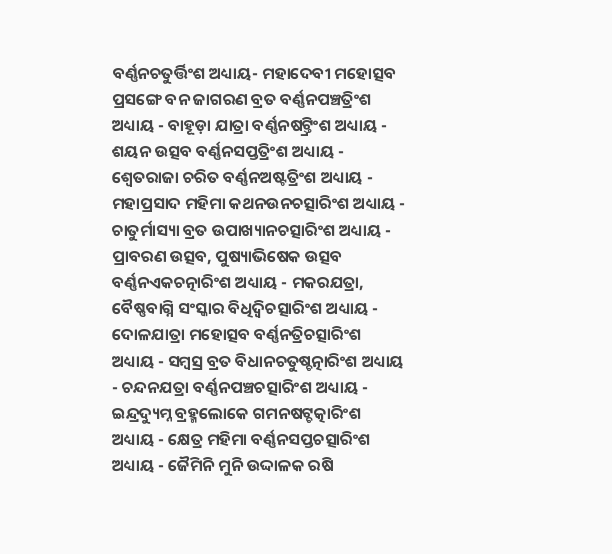ବର୍ଣ୍ଣନଚତୁର୍ତ୍ତିଂଶ ଅଧ୍ୟାୟ- ମହାଦେବୀ ମହୋତ୍ସବ ପ୍ରସଙ୍ଗେ ବନ ଜାଗରଣ ବ୍ରତ ବର୍ଣ୍ଣନପଞ୍ଚତ୍ରିଂଶ ଅଧ୍ୟାୟ - ବାହୂଡ଼ା ଯାତ୍ରା ବର୍ଣ୍ଣନଷଟ୍ତ୍ରିଂଶ ଅଧ୍ୟାୟ - ଶୟନ ଉତ୍ସବ ବର୍ଣ୍ଣନସପ୍ତତ୍ରିଂଶ ଅଧ୍ୟାୟ - ଶ୍ଵେତରାଜା ଚରିତ ବର୍ଣ୍ଣନଅଷ୍ଟତ୍ରିଂଶ ଅଧ୍ୟାୟ - ମହାପ୍ରସାଦ ମହିମା କଥନଉନଚତ୍ସାରିଂଶ ଅଧ୍ୟାୟ - ଚାତୁର୍ମାସ୍ୟା ବ୍ରତ ଉପାଖ୍ୟାନଚତ୍ସାରିଂଶ ଅଧ୍ୟାୟ - ପ୍ରାବରଣ ଉତ୍ସବ, ପୁଷ୍ୟାଭିଷେକ ଉତ୍ସବ ବର୍ଣ୍ଣନଏକଚତ୍ନାରିଂଶ ଅଧ୍ୟାୟ - ମକରଯତ୍ରା, ବୈଷ୍ଣବାଗ୍ନି ସଂସ୍କାର ବିଧିଦ୍ଵିଚତ୍ସାରିଂଶ ଅଧ୍ୟାୟ - ଦୋଳଯାତ୍ରା ମହୋତ୍ସବ ବର୍ଣ୍ଣନତ୍ରିଚତ୍ସାରିଂଶ ଅଧ୍ୟାୟ - ସମ୍ବସ୍ର ବ୍ରତ ବିଧାନଚତୁଷ୍ଚତ୍ନାରିଂଶ ଅଧ୍ୟାୟ - ଚନ୍ଦନଯତ୍ରା ବର୍ଣ୍ଣନପଞ୍ଚଚତ୍ସାରିଂଶ ଅଧ୍ୟାୟ - ଇନ୍ଦ୍ରଦ୍ୟୁମ୍ନ ବ୍ରହ୍ମଲୋକେ ଗମନଷଟ୍ଚତ୍କାରିଂଶ ଅଧ୍ୟାୟ - କ୍ଷେତ୍ର ମହିମା ବର୍ଣ୍ଣନସପ୍ତଚତ୍ସାରିଂଶ ଅଧ୍ୟାୟ - ଜୈମିନି ମୁନି ଉଦ୍ଦାଳକ ରଷି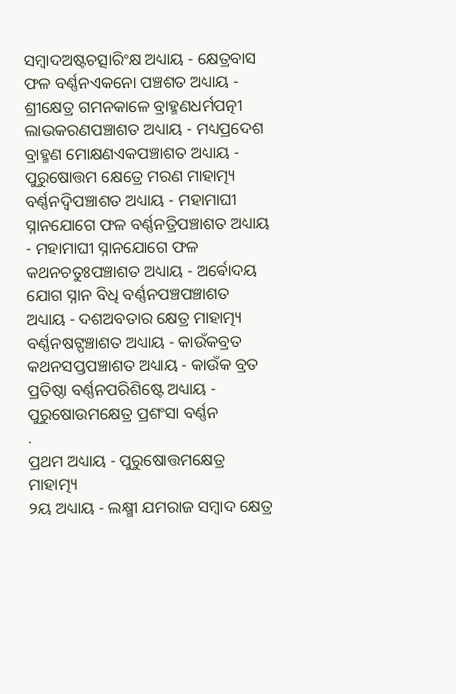ସମ୍ବାଦଅଷ୍ଟଚତ୍ସାରିଂକ୍ଷ ଅଧ୍ୟାୟ - କ୍ଷେତ୍ରବାସ ଫଳ ବର୍ଣ୍ଣନଏକନୋ ପଞ୍ଚଶତ ଅଧ୍ୟାୟ - ଶ୍ରୀକ୍ଷେତ୍ର ଗମନକାଳେ ବ୍ରାହ୍ମଣଧର୍ମପତ୍ନୀ ଲାଭକରଣପଞ୍ଚାଶତ ଅଧ୍ୟାୟ - ମଧ୍ୟପ୍ରଦେଶ ବ୍ରାହ୍ମଣ ମୋକ୍ଷଣଏକପଞ୍ଚାଶତ ଅଧ୍ୟାୟ - ପୁରୁଷୋତ୍ତମ କ୍ଷେତ୍ରେ ମରଣ ମାହାତ୍ମ୍ୟ ବର୍ଣ୍ଣନଦ୍ଵିପଞ୍ଚାଶତ ଅଧ୍ୟାୟ - ମହାମାଘୀ ସ୍ନାନଯୋଗେ ଫଳ ବର୍ଣ୍ଣନତ୍ରିପଞ୍ଚାଶତ ଅଧ୍ୟାୟ - ମହାମାଘୀ ସ୍ନାନଯୋଗେ ଫଳ କଥନଚତୁଃପଞ୍ଚାଶତ ଅଧ୍ୟାୟ - ଅର୍ଵୋଦୟ ଯୋଗ ସ୍ନାନ ବିଧି ବର୍ଣ୍ଣନପଞ୍ଚପଞ୍ଚାଶତ ଅଧ୍ୟାୟ - ଦଶଅବତାର କ୍ଷେତ୍ର ମାହାତ୍ମ୍ୟ ବର୍ଣ୍ଣନଷଟ୍ପଞ୍ଚାଶତ ଅଧ୍ୟାୟ - କାଉଁକବ୍ରତ କଥନସପ୍ତପଞ୍ଚାଶତ ଅଧ୍ୟାୟ - କାଉଁକ ବ୍ରତ ପ୍ରତିଷ୍ଠା ବର୍ଣ୍ଣନପରିଶିଷ୍ଟେ ଅଧ୍ୟାୟ - ପୁରୁଷୋଉମକ୍ଷେତ୍ର ପ୍ରଶଂସା ବର୍ଣ୍ଣନ
.
ପ୍ରଥମ ଅଧ୍ୟାୟ - ପୁରୁଷୋତ୍ତମକ୍ଷେତ୍ର ମାହାତ୍ମ୍ୟ
୨ୟ ଅଧ୍ୟାୟ - ଲକ୍ଷ୍ମୀ ଯମରାଜ ସମ୍ବାଦ କ୍ଷେତ୍ର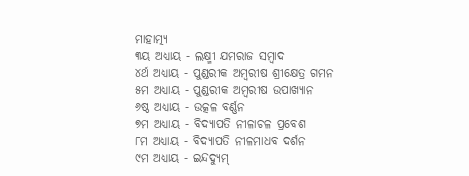ମାହାତ୍ମ୍ୟ
୩ୟ ଅଧ୍ୟାୟ - ଲକ୍ଷ୍ମୀ ଯମରାଜ ସମ୍ବାଦ
୪ର୍ଥ ଅଧ୍ୟାୟ - ପୁଣ୍ଡରୀକ ଅମ୍ବରୀଷ ଶ୍ରୀକ୍ଷେତ୍ର ଗମନ
୫ମ ଅଧ୍ୟାୟ - ପୁଣ୍ଡରୀକ ଅମ୍ବରୀଷ ଉପାଖ୍ୟାନ
୬ଷ୍ଠ ଅଧ୍ୟାୟ - ଉତ୍କଳ ବର୍ଣ୍ଣନ
୭ମ ଅଧ୍ୟାୟ - ବିଦ୍ୟାପତି ନୀଳାଚଳ ପ୍ରବେଶ
୮ମ ଅଧ୍ୟାୟ - ବିଦ୍ୟାପତି ନୀଳମାଧବ ଦର୍ଶନ
୯ମ ଅଧ୍ୟାୟ - ଇନ୍ଦଦ୍ୟୁମ୍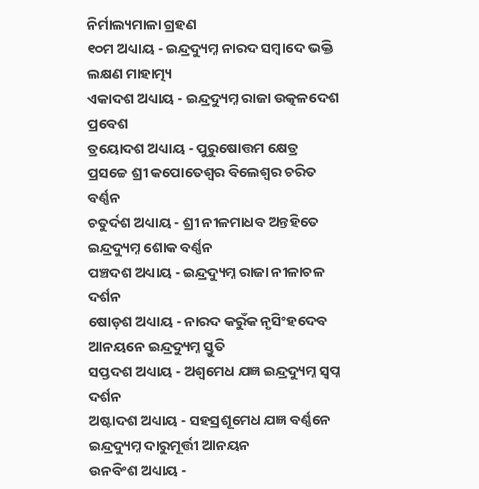ନିର୍ମାଲ୍ୟମାଳା ଗ୍ରହଣ
୧୦ମ ଅଧ୍ୟାୟ - ଇନ୍ଦ୍ରଦ୍ୟୁମ୍ନ ନାରଦ ସମ୍ବାଦେ ଭକ୍ତି ଲକ୍ଷଣ ମାହାତ୍ମ୍ୟ
ଏକାଦଶ ଅଧ୍ୟାୟ - ଇନ୍ଦ୍ରଦ୍ୟୁମ୍ନ ରାଜା ଉତ୍କଳଦେଶ ପ୍ରବେଶ
ତ୍ରୟୋଦଶ ଅଧ୍ୟାୟ - ପୁରୁଷୋତ୍ତମ କ୍ଷେତ୍ର ପ୍ରସଚ୍ଚେ ଶ୍ରୀ କପୋତେଶ୍ଵର ବିଲେଶ୍ଵର ଚରିତ ବର୍ଣ୍ଣନ
ଚତୁର୍ଦଶ ଅଧ୍ୟାୟ - ଶ୍ରୀ ନୀଳମାଧବ ଅନ୍ତହିତେ ଇନ୍ଦ୍ରଦ୍ୟୁମ୍ନ ଶୋକ ବର୍ଣ୍ଣନ
ପଞ୍ଚଦଶ ଅଧ୍ୟାୟ - ଇନ୍ଦ୍ରଦ୍ୟୁମ୍ନ ରାଜା ନୀଳାଚଳ ଦର୍ଶନ
ଷୋଡ଼ଶ ଅଧ୍ୟାୟ - ନାରଦ କରୁଁକ ନୃସିଂହଦେବ ଆନୟନେ ଇନ୍ଦ୍ରଦ୍ୟୁମ୍ନ ସ୍ତୁତି
ସପ୍ତଦଶ ଅଧ୍ୟାୟ - ଅଶ୍ଵମେଧ ଯଜ୍ଞ ଇନ୍ଦ୍ରଦ୍ୟୁମ୍ନ ସ୍ଵପ୍ନ ଦର୍ଶନ
ଅଷ୍ଟାଦଶ ଅଧ୍ୟାୟ - ସହସ୍ରଶୂମେଧ ଯଜ୍ଞ ବର୍ଣ୍ଣନେ ଇନ୍ଦ୍ରଦ୍ୟୁମ୍ନ ଦାରୁମୂର୍ତ୍ତୀ ଆନୟନ
ଉନବିଂଶ ଅଧ୍ୟାୟ -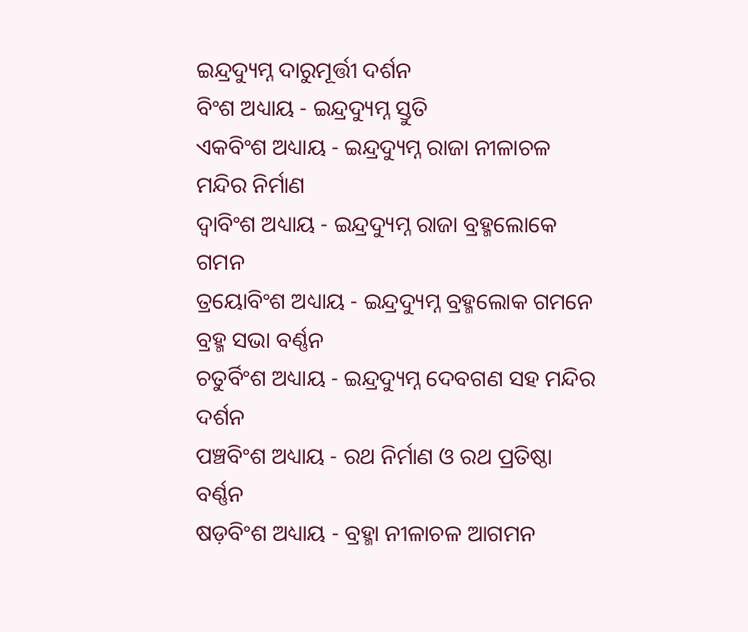ଇନ୍ଦ୍ରଦ୍ୟୁମ୍ନ ଦାରୁମୂର୍ତ୍ତୀ ଦର୍ଶନ
ବିଂଶ ଅଧ୍ୟାୟ - ଇନ୍ଦ୍ରଦ୍ୟୁମ୍ନ ସ୍ତୁତି
ଏକବିଂଶ ଅଧ୍ୟାୟ - ଇନ୍ଦ୍ରଦ୍ୟୁମ୍ନ ରାଜା ନୀଳାଚଳ ମନ୍ଦିର ନିର୍ମାଣ
ଦ୍ଵାବିଂଶ ଅଧ୍ୟାୟ - ଇନ୍ଦ୍ରଦ୍ୟୁମ୍ନ ରାଜା ବ୍ରହ୍ମଲୋକେ ଗମନ
ତ୍ରୟୋବିଂଶ ଅଧ୍ୟାୟ - ଇନ୍ଦ୍ରଦ୍ୟୁମ୍ନ ବ୍ରହ୍ମଲୋକ ଗମନେ ବ୍ରହ୍ମ ସଭା ବର୍ଣ୍ଣନ
ଚତୁର୍ବିଂଶ ଅଧ୍ୟାୟ - ଇନ୍ଦ୍ରଦ୍ୟୁମ୍ନ ଦେବଗଣ ସହ ମନ୍ଦିର ଦର୍ଶନ
ପଞ୍ଚବିଂଶ ଅଧ୍ୟାୟ - ରଥ ନିର୍ମାଣ ଓ ରଥ ପ୍ରତିଷ୍ଠା ବର୍ଣ୍ଣନ
ଷଡ଼ବିଂଶ ଅଧ୍ୟାୟ - ବ୍ରହ୍ମା ନୀଳାଚଳ ଆଗମନ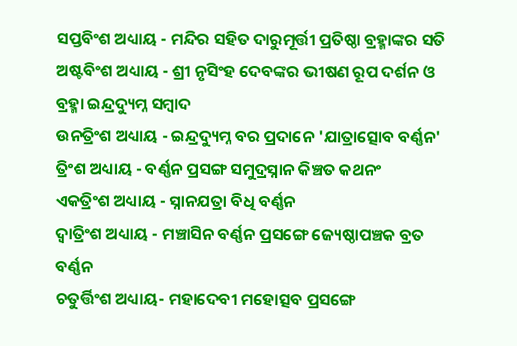ସପ୍ତବିଂଶ ଅଧ୍ୟାୟ - ମନ୍ଦିର ସହିତ ଦାରୁମୂର୍ତ୍ତୀ ପ୍ରତିଷ୍ଠା ବ୍ରହ୍ମାଙ୍କର ସତି
ଅଷ୍ଟବିଂଶ ଅଧ୍ୟାୟ - ଶ୍ରୀ ନୃସିଂହ ଦେବଙ୍କର ଭୀଷଣ ରୂପ ଦର୍ଶନ ଓ ବ୍ରହ୍ମା ଇନ୍ଦ୍ରଦ୍ୟୁମ୍ନ ସମ୍ବାଦ
ଉନତ୍ରିଂଶ ଅଧ୍ୟାୟ - ଇନ୍ଦ୍ରଦ୍ୟୁମ୍ନ ବର ପ୍ରଦାନେ 'ଯାତ୍ରାତ୍ସୋବ ବର୍ଣ୍ଣନ'
ତ୍ରିଂଶ ଅଧ୍ୟାୟ - ବର୍ଣ୍ଣନ ପ୍ରସଙ୍ଗ ସମୁଦ୍ରସ୍ନାନ କିଞ୍ଚତ କଥନଂ
ଏକତ୍ରିଂଶ ଅଧ୍ୟାୟ - ସ୍ନାନଯତ୍ରା ବିଧି ବର୍ଣ୍ଣନ
ଦ୍ଵାତ୍ରିଂଶ ଅଧ୍ୟାୟ - ମଞ୍ଚାସିନ ବର୍ଣ୍ଣନ ପ୍ରସଙ୍ଗେ ଜ୍ୟେଷ୍ଠାପଞ୍ଚକ ବ୍ରତ ବର୍ଣ୍ଣନ
ଚତୁର୍ତ୍ତିଂଶ ଅଧ୍ୟାୟ- ମହାଦେବୀ ମହୋତ୍ସବ ପ୍ରସଙ୍ଗେ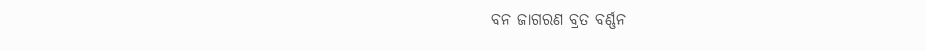ବନ ଜାଗରଣ ବ୍ରତ ବର୍ଣ୍ଣନ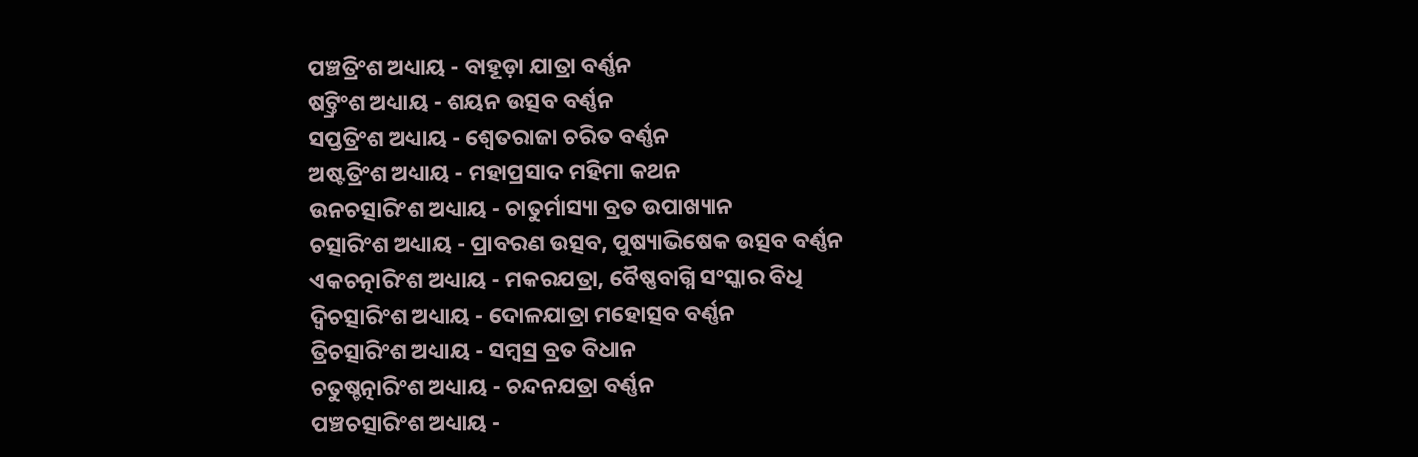ପଞ୍ଚତ୍ରିଂଶ ଅଧ୍ୟାୟ - ବାହୂଡ଼ା ଯାତ୍ରା ବର୍ଣ୍ଣନ
ଷଟ୍ତ୍ରିଂଶ ଅଧ୍ୟାୟ - ଶୟନ ଉତ୍ସବ ବର୍ଣ୍ଣନ
ସପ୍ତତ୍ରିଂଶ ଅଧ୍ୟାୟ - ଶ୍ଵେତରାଜା ଚରିତ ବର୍ଣ୍ଣନ
ଅଷ୍ଟତ୍ରିଂଶ ଅଧ୍ୟାୟ - ମହାପ୍ରସାଦ ମହିମା କଥନ
ଉନଚତ୍ସାରିଂଶ ଅଧ୍ୟାୟ - ଚାତୁର୍ମାସ୍ୟା ବ୍ରତ ଉପାଖ୍ୟାନ
ଚତ୍ସାରିଂଶ ଅଧ୍ୟାୟ - ପ୍ରାବରଣ ଉତ୍ସବ, ପୁଷ୍ୟାଭିଷେକ ଉତ୍ସବ ବର୍ଣ୍ଣନ
ଏକଚତ୍ନାରିଂଶ ଅଧ୍ୟାୟ - ମକରଯତ୍ରା, ବୈଷ୍ଣବାଗ୍ନି ସଂସ୍କାର ବିଧି
ଦ୍ଵିଚତ୍ସାରିଂଶ ଅଧ୍ୟାୟ - ଦୋଳଯାତ୍ରା ମହୋତ୍ସବ ବର୍ଣ୍ଣନ
ତ୍ରିଚତ୍ସାରିଂଶ ଅଧ୍ୟାୟ - ସମ୍ବସ୍ର ବ୍ରତ ବିଧାନ
ଚତୁଷ୍ଚତ୍ନାରିଂଶ ଅଧ୍ୟାୟ - ଚନ୍ଦନଯତ୍ରା ବର୍ଣ୍ଣନ
ପଞ୍ଚଚତ୍ସାରିଂଶ ଅଧ୍ୟାୟ -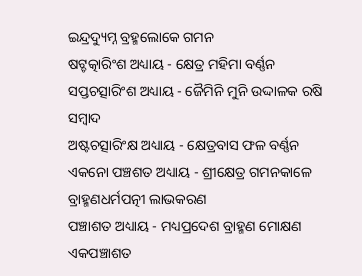ଇନ୍ଦ୍ରଦ୍ୟୁମ୍ନ ବ୍ରହ୍ମଲୋକେ ଗମନ
ଷଟ୍ଚତ୍କାରିଂଶ ଅଧ୍ୟାୟ - କ୍ଷେତ୍ର ମହିମା ବର୍ଣ୍ଣନ
ସପ୍ତଚତ୍ସାରିଂଶ ଅଧ୍ୟାୟ - ଜୈମିନି ମୁନି ଉଦ୍ଦାଳକ ରଷି ସମ୍ବାଦ
ଅଷ୍ଟଚତ୍ସାରିଂକ୍ଷ ଅଧ୍ୟାୟ - କ୍ଷେତ୍ରବାସ ଫଳ ବର୍ଣ୍ଣନ
ଏକନୋ ପଞ୍ଚଶତ ଅଧ୍ୟାୟ - ଶ୍ରୀକ୍ଷେତ୍ର ଗମନକାଳେ ବ୍ରାହ୍ମଣଧର୍ମପତ୍ନୀ ଲାଭକରଣ
ପଞ୍ଚାଶତ ଅଧ୍ୟାୟ - ମଧ୍ୟପ୍ରଦେଶ ବ୍ରାହ୍ମଣ ମୋକ୍ଷଣ
ଏକପଞ୍ଚାଶତ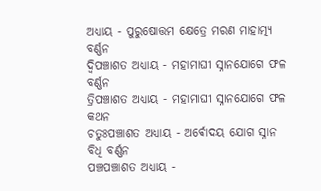ଅଧ୍ୟାୟ - ପୁରୁଷୋତ୍ତମ କ୍ଷେତ୍ରେ ମରଣ ମାହାତ୍ମ୍ୟ ବର୍ଣ୍ଣନ
ଦ୍ଵିପଞ୍ଚାଶତ ଅଧ୍ୟାୟ - ମହାମାଘୀ ସ୍ନାନଯୋଗେ ଫଳ ବର୍ଣ୍ଣନ
ତ୍ରିପଞ୍ଚାଶତ ଅଧ୍ୟାୟ - ମହାମାଘୀ ସ୍ନାନଯୋଗେ ଫଳ କଥନ
ଚତୁଃପଞ୍ଚାଶତ ଅଧ୍ୟାୟ - ଅର୍ଵୋଦୟ ଯୋଗ ସ୍ନାନ ବିଧି ବର୍ଣ୍ଣନ
ପଞ୍ଚପଞ୍ଚାଶତ ଅଧ୍ୟାୟ -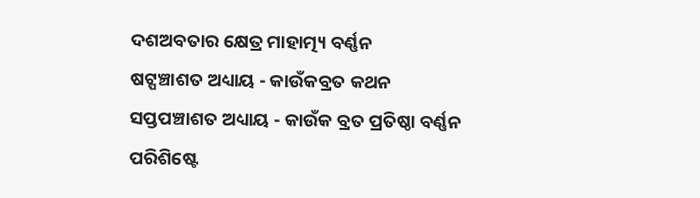ଦଶଅବତାର କ୍ଷେତ୍ର ମାହାତ୍ମ୍ୟ ବର୍ଣ୍ଣନ
ଷଟ୍ପଞ୍ଚାଶତ ଅଧ୍ୟାୟ - କାଉଁକବ୍ରତ କଥନ
ସପ୍ତପଞ୍ଚାଶତ ଅଧ୍ୟାୟ - କାଉଁକ ବ୍ରତ ପ୍ରତିଷ୍ଠା ବର୍ଣ୍ଣନ
ପରିଶିଷ୍ଟେ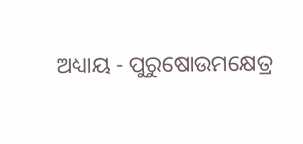ଅଧ୍ୟାୟ - ପୁରୁଷୋଉମକ୍ଷେତ୍ର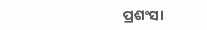ପ୍ରଶଂସା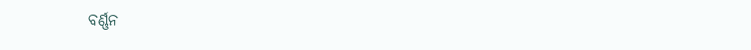ବର୍ଣ୍ଣନ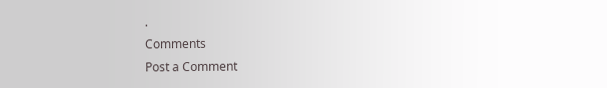.
Comments
Post a Comment